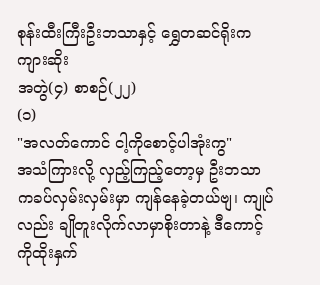စုန်းထီးကြီးဦးဘသာနှင့် ရွှေတဆင်ရိုးက ကျားဆိုး
အတွဲ(၄) စာစဉ်(၂၂)
(၁)
"အလတ်ကောင် ငါ့ကိုစောင့်ပါအုံးကွ"
အသံကြားလို့ လှည့်ကြည့်တော့မှ ဦးဘသာကခပ်လှမ်းလှမ်းမှာ ကျန်နေခဲ့တယ်ဗျ၊ ကျုပ်လည်း ချိုတူးလိုက်လာမှာစိုးတာနဲ့ ဒီကောင့်ကိုထိုးနှက်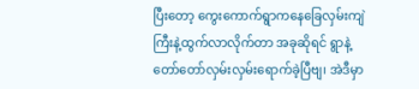ပြီးတော့ ကွေးကောက်ရွာကနေခြေလှမ်းကျဲကြီးနဲ့ထွက်လာလိုက်တာ အခုဆိုရင် ရွာနဲ့တော်တော်လှမ်းလှမ်းရောက်ခဲ့ပြီဗျ၊ အဲဒီမှာ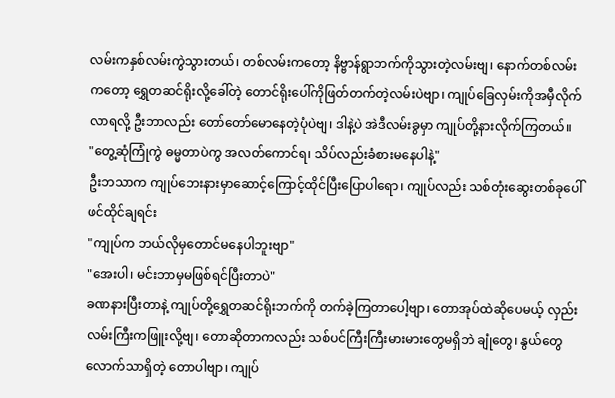လမ်းကနှစ်လမ်းကွဲသွားတယ်၊ တစ်လမ်းကတော့ နိဗ္ဗာန်ရွာဘက်ကိုသွားတဲ့လမ်းဗျ၊ နောက်တစ်လမ်းကတော့ ရွှေတဆင်ရိုးလို့ခေါ်တဲ့ တောင်ရိုးပေါ်ကိုဖြတ်တက်တဲ့လမ်းပဲဗျာ၊ ကျုပ်ခြေလှမ်းကိုအမှီလိုက်လာရလို့ ဦးဘာလည်း တော်တော်မောနေတဲ့ပုံပဲဗျ၊ ဒါနဲ့ပဲ အဲဒီလမ်းခွမှာ ကျုပ်တို့နားလိုက်ကြတယ်။
"တွေ့ဆုံကြုံကွဲ ဓမ္မတာပဲကွ အလတ်ကောင်ရ၊ သိပ်လည်းခံစားမနေပါနဲ့"
ဦးဘသာက ကျုပ်ဘေးနားမှာဆောင့်ကြောင့်ထိုင်ပြီးပြောပါရော၊ ကျုပ်လည်း သစ်တုံးဆွေးတစ်ခုပေါ် ဖင်ထိုင်ချရင်း
"ကျုပ်က ဘယ်လိုမှတောင်မနေပါဘူးဗျာ"
"အေးပါ၊ မင်းဘာမှမဖြစ်ရင်ပြီးတာပဲ"
ခဏနားပြီးတာနဲ့ ကျုပ်တို့ရွှေတဆင်ရိုးဘက်ကို တက်ခဲ့ကြတာပေါ့ဗျာ၊ တောအုပ်ထဲဆိုပေမယ့် လှည်းလမ်းကြီးကဖြူးလို့ဗျ၊ တောဆိုတာကလည်း သစ်ပင်ကြီးကြီးမားမားတွေမရှိဘဲ ချုံတွေ၊ နွယ်တွေလောက်သာရှိတဲ့ တောပါဗျာ၊ ကျုပ်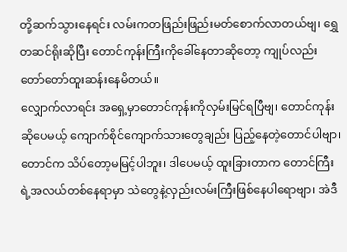တို့ဆက်သွားနေရင်း လမ်းကတဖြည်းဖြည်းမတ်စောက်လာတယ်ဗျ၊ ရွှေတဆင်ရိုးဆိုပြီး တောင်ကုန်းကြီးကိုခေါ်နေတာဆိုတော့ ကျုပ်လည်းတော်တော်ထူးဆန်းနေမိတယ်။
လျှောက်လာရင်း အရှေ့မှာတောင်ကုန်းကိုလှမ်းမြင်ရပြီဗျ၊ တောင်ကုန်းဆိုပေမယ့် ကျောက်စိုင်ကျောက်သားတွေချည်း ပြည့်နေတဲ့တောင်ပါဗျာ၊ တောင်က သိပ်တော့မမြင့်ပါဘူး၊ ဒါပေမယ့် ထူးခြားတာက တောင်ကြီးရဲ့အလယ်တစ်နေရာမှာ သဲတွေနဲ့လှည်းလမ်းကြီးဖြစ်နေပါရောဗျာ၊ အဲဒီ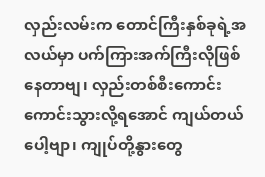လှည်းလမ်းက တောင်ကြီးနှစ်ခုရဲ့အလယ်မှာ ပက်ကြားအက်ကြီးလိုဖြစ်နေတာဗျ၊ လှည်းတစ်စီးကောင်းကောင်းသွားလို့ရအောင် ကျယ်တယ်ပေါ့ဗျာ၊ ကျုပ်တို့နွားတွေ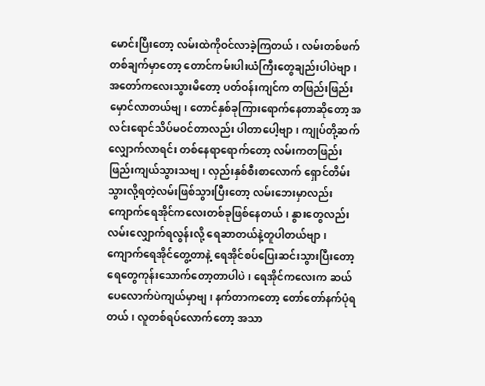မောင်းပြီးတော့ လမ်းထဲကိုဝင်လာခဲ့ကြတယ်၊ လမ်းတစ်ဖက်တစ်ချက်မှာတော့ တောင်ကမ်းပါးယံကြီးတွေချည်းပါပဲဗျာ၊
အတော်ကလေးသွားမိတော့ ပတ်ဝန်းကျင်က တဖြည်းဖြည်းမှောင်လာတယ်ဗျ၊ တောင်နှစ်ခုကြားရောက်နေတာဆိုတော့ အလင်းရောင်သိပ်မဝင်တာလည်း ပါတာပေါ့ဗျာ၊ ကျုပ်တို့ဆက်လျှောက်လာရင်း တစ်နေရာရောက်တော့ လမ်းကတဖြည်းဖြည်းကျယ်သွားသဗျ၊ လှည်းနှစ်စီးစာလောက် ရှောင်တိမ်းသွားလို့ရတဲ့လမ်းဖြစ်သွားပြီးတော့ လမ်းဘေးမှာလည်း ကျောက်ရေအိုင်ကလေးတစ်ခုဖြစ်နေတယ်၊ နွားတွေလည်း လမ်းလျှောက်ရလွန်းလို့ ရေဆာတယ်နဲ့တူပါတယ်ဗျာ၊ ကျောက်ရေအိုင်တွေ့တာနဲ့ ရေအိုင်စပ်ပြေးဆင်းသွားပြီးတော့ ရေတွေကုန်းသောက်တော့တာပါပဲ၊ ရေအိုင်ကလေးက ဆယ်ပေလောက်ပဲကျယ်မှာဗျ၊ နက်တာကတော့ တော်တော်နက်ပုံရတယ်၊ လူတစ်ရပ်လောက်တော့ အသာ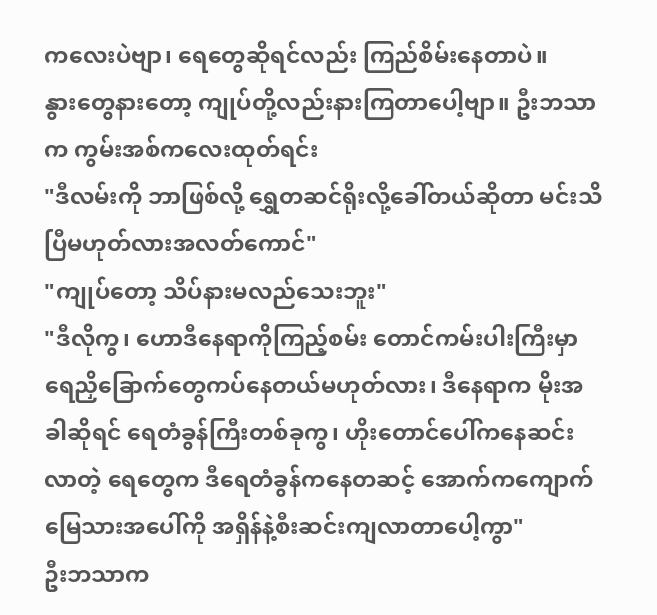ကလေးပဲဗျာ၊ ရေတွေဆိုရင်လည်း ကြည်စိမ်းနေတာပဲ။
နွားတွေနားတော့ ကျုပ်တို့လည်းနားကြတာပေါ့ဗျာ။ ဦးဘသာက ကွမ်းအစ်ကလေးထုတ်ရင်း
"ဒီလမ်းကို ဘာဖြစ်လို့ ရွှေတဆင်ရိုးလို့ခေါ်တယ်ဆိုတာ မင်းသိပြီမဟုတ်လားအလတ်ကောင်"
"ကျုပ်တော့ သိပ်နားမလည်သေးဘူး"
"ဒီလိုကွ၊ ဟောဒီနေရာကိုကြည့်စမ်း တောင်ကမ်းပါးကြီးမှာ ရေညှိခြောက်တွေကပ်နေတယ်မဟုတ်လား၊ ဒီနေရာက မိုးအခါဆိုရင် ရေတံခွန်ကြီးတစ်ခုကွ၊ ဟိုးတောင်ပေါ်ကနေဆင်းလာတဲ့ ရေတွေက ဒီရေတံခွန်ကနေတဆင့် အောက်ကကျောက်မြေသားအပေါ်ကို အရှိန်နဲ့စီးဆင်းကျလာတာပေါ့ကွာ"
ဦးဘသာက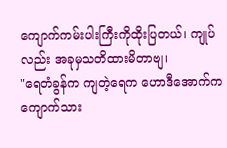ကျောက်ကမ်းပါးကြီးကိုထိုးပြတယ်၊ ကျုပ်လည်း အခုမှသတိထားမိတာဗျ၊
"ရေတံခွန်က ကျတဲ့ရေက ဟောဒီအောက်က ကျောက်သား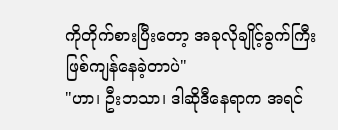ကိုတိုက်စားပြီးတော့ အခုလိုချိုင့်ခွက်ကြီးဖြစ်ကျန်နေခဲ့တာပဲ"
"ဟာ၊ ဦးဘသာ၊ ဒါဆိုဒီနေရာက အရင်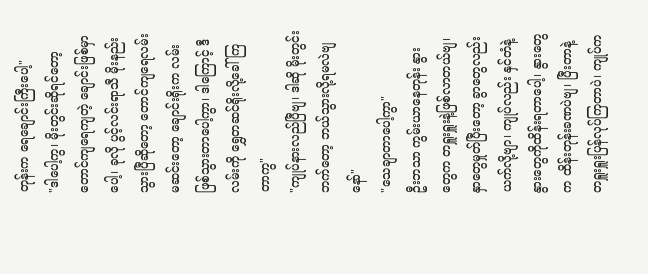တုန်းက ရေချောင်းကြီးပေါ့"
"ဒါပေါ့ကွ၊ မိုးတွင်းဆိုရင်တော့ တောင်ကျရေကျတဲ့ ချောင်းဖြစ်မှာပေါ့၊ ခုလို ပွင့်လင်းရာသီ မိုးနည်းသွားပြီဆိုတော့ တောင်ကျရေလမ်းမဆင်းတော့ ချောင်းရိုးက လမ်းဖြစ်သွားတာပေါ့ကွာ၊ ဒါကြောင့် ဒီလမ်းကို ရွှေတဆင်ရိုးလို့ခေါ်ကြတာကွ"
"ကျုပ်နားလည်ပြီဗျ၊ ဒါဆို မိုးတွင်းဘက်တော့ ဘယ်သွားလို့ရမလဲဗျနော်"
"သေချာတာပေါ့ကွာ"
ဦးဘသာ ကွမ်းယာနေတုန်း နွားတွေက တရှူးရှူးနဲ့ဖြစ်လာတယ်ဗျ၊ နှာတွေမှုတ်ပြီးတော့ ခွာတွေလည်းယက်လို့ဗျာ၊ ကျုပ်လည်း နှင်တံနဲ့ နွားတွေကိုထိန်းရတာပေါ့၊ နွားတွေက ထိန်းတုန်းခဏပဲဗျ၊ ပြီးတာနဲ့ တရှူးရှူးပြန်လုပ်ကြတာပဲ၊ ကျုပ်က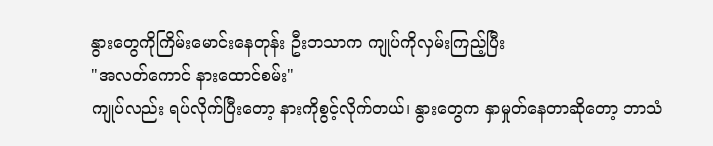နွားတွေကိုကြိမ်းမောင်းနေတုန်း ဦးဘသာက ကျုပ်ကိုလှမ်းကြည့်ပြီး
"အလတ်ကောင် နားထောင်စမ်း"
ကျုပ်လည်း ရပ်လိုက်ပြီးတော့ နားကိုစွင့်လိုက်တယ်၊ နွားတွေက နှာမှုတ်နေတာဆိုတော့ ဘာသံ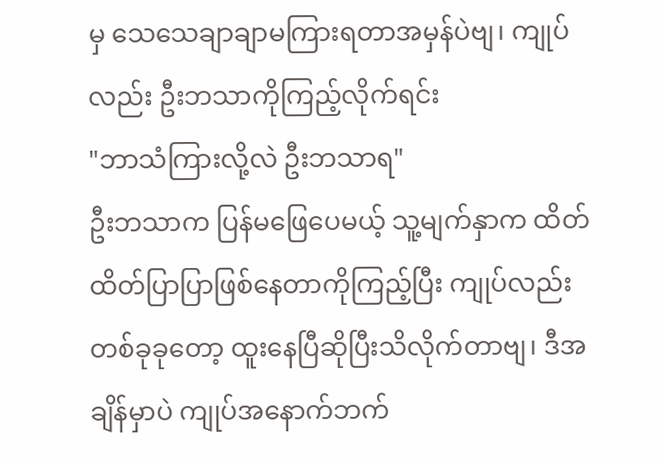မှ သေသေချာချာမကြားရတာအမှန်ပဲဗျ၊ ကျုပ်လည်း ဦးဘသာကိုကြည့်လိုက်ရင်း
"ဘာသံကြားလို့လဲ ဦးဘသာရ"
ဦးဘသာက ပြန်မဖြေပေမယ့် သူ့မျက်နှာက ထိတ်ထိတ်ပြာပြာဖြစ်နေတာကိုကြည့်ပြီး ကျုပ်လည်း တစ်ခုခုတော့ ထူးနေပြီဆိုပြီးသိလိုက်တာဗျ၊ ဒီအချိန်မှာပဲ ကျုပ်အနောက်ဘက်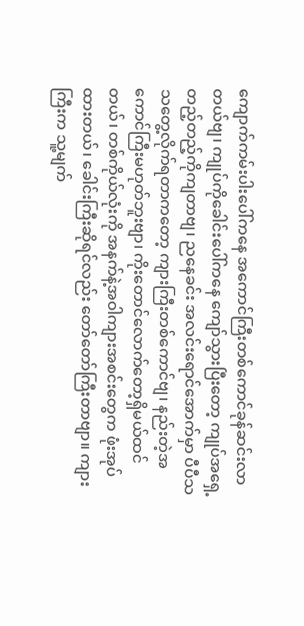ကျောက်ကမ်းပါးပေါ်ကနေ အကောင်ကြီးတစ်ကောင်ခုန်ဆင်းလာတယ်ဗျ၊ ကျုပ်ကိုခေါင်းပေါ်ကနေ ကျော်သွားပြီးတော့ ကျုပ်အရှေ့တည့်တည့်ကိုကျတာဗျ၊ ညနေခင်း အလင်းရောင်အောက်မှာ ပီပီသသတွေ့လိုက်ရတာကတော့ ကျားကြီးတစ်ကောင်ဗျ၊ နည်းတဲ့အကောင်ကြီးမဟုတ်ဘူးဗျာ၊ ကိုးတောင်လောက်တော့ရှိမယ်ထင်တယ်၊ တစ်ကိုယ်လုံးကို အနက်နဲ့အဝါကျားအစင်းတွေက ဖုံးအုပ်ထားတယ်၊ ခေါင်းကြီးဆိုရင်လည်း တော်တော်ကြီးတာဗျာ။ ကျားကြီးက သူ့မျက်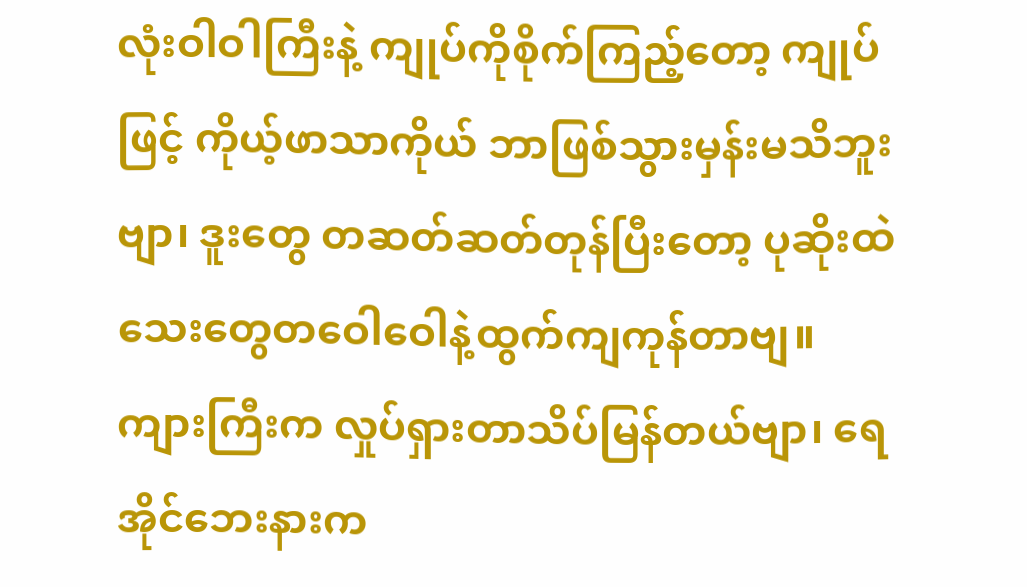လုံးဝါဝါကြီးနဲ့ ကျုပ်ကိုစိုက်ကြည့်တော့ ကျုပ်ဖြင့် ကိုယ့်ဖာသာကိုယ် ဘာဖြစ်သွားမှန်းမသိဘူးဗျာ၊ ဒူးတွေ တဆတ်ဆတ်တုန်ပြီးတော့ ပုဆိုးထဲ သေးတွေတဝေါဝေါနဲ့ထွက်ကျကုန်တာဗျ။
ကျားကြီးက လှုပ်ရှားတာသိပ်မြန်တယ်ဗျာ၊ ရေအိုင်ဘေးနားက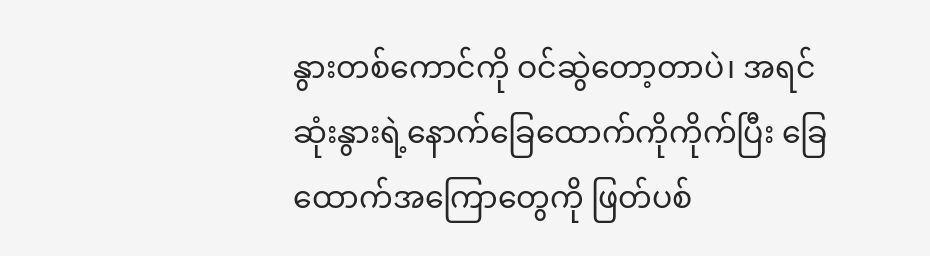နွားတစ်ကောင်ကို ဝင်ဆွဲတော့တာပဲ၊ အရင်ဆုံးနွားရဲ့နောက်ခြေထောက်ကိုကိုက်ပြီး ခြေထောက်အကြောတွေကို ဖြတ်ပစ်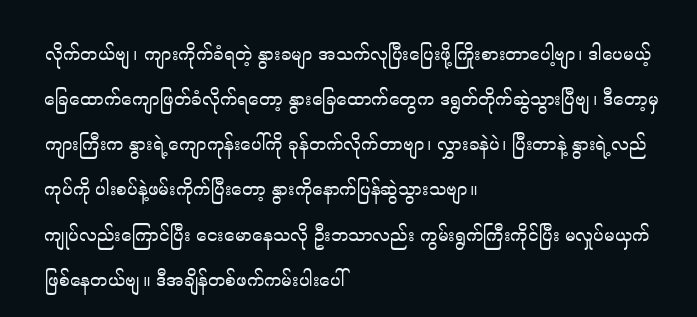လိုက်တယ်ဗျ၊ ကျားကိုက်ခံရတဲ့ နွားခမျာ အသက်လုပြီးပြေးဖို့ကြိုးစားတာပေါ့ဗျာ၊ ဒါပေမယ့် ခြေထောက်ကျောဖြတ်ခံလိုက်ရတော့ နွားခြေထောက်တွေက ဒရွတ်တိုက်ဆွဲသွားပြီဗျ၊ ဒီတော့မှ ကျားကြီးက နွားရဲ့ကျောကုန်းပေါ်ကို ခုန်တက်လိုက်တာဗျာ၊ လွှားခနဲပဲ၊ ပြီးတာနဲ့ နွားရဲ့လည်ကုပ်ကို ပါးစပ်နဲ့ဖမ်းကိုက်ပြီးတော့ နွားကိုနောက်ပြန်ဆွဲသွားသဗျာ။
ကျုပ်လည်းကြောင်ပြီး ငေးမောနေသလို ဦးဘသာလည်း ကွမ်းရွက်ကြီးကိုင်ပြီး မလှုပ်မယှက်ဖြစ်နေတယ်ဗျ။ ဒီအချိန်တစ်ဖက်ကမ်းပါးပေါ်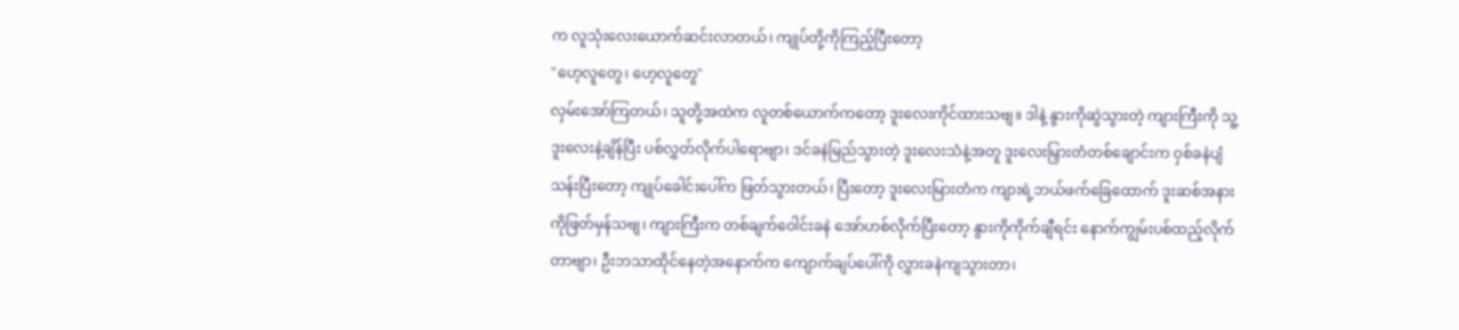က လူသုံးလေးယောက်ဆင်းလာတယ်၊ ကျုပ်တို့ကိုကြည့်ပြီးတော့
"ဟေ့လူတွေ၊ ဟေ့လူတွေ"
လှမ်းအော်ကြတယ်၊ သူတို့အထဲက လူတစ်ယောက်ကတော့ ဒူးလေးကိုင်ထားသဗျ။ ဒါနဲ့ နွားကိုဆွဲသွားတဲ့ ကျားကြီးကို သူ့ဒူးလေးနဲ့ချိန်ပြီး ပစ်လွှတ်လိုက်ပါရောဗျာ၊ ဒင်ခနဲမြည်သွားတဲ့ ဒူးလေးသံနဲ့အတူ ဒူးလေးမြှားတံတစ်ချောင်းက ဝှစ်ခနဲပျံသန်းပြီးတော့ ကျုပ်ခေါင်းပေါ်က ဖြတ်သွားတယ်၊ ပြီးတော့ ဒူးလေးမြားတံက ကျားရဲ့ဘယ်ဖက်ခြေထောက် ဒူးဆစ်အနားကိုဖြတ်မှန်သဗျ၊ ကျားကြီးက တစ်ချက်ဝေါင်းခနဲ အော်ဟစ်လိုက်ပြီးတော့ နွားကိုကိုက်ချီရင်း နောက်ကျွမ်းပစ်ထည့်လိုက်တာဗျာ၊ ဦးဘသာထိုင်နေတဲ့အနောက်က ကျောက်ချပ်ပေါ်ကို လွှားခနဲကျသွားတာ၊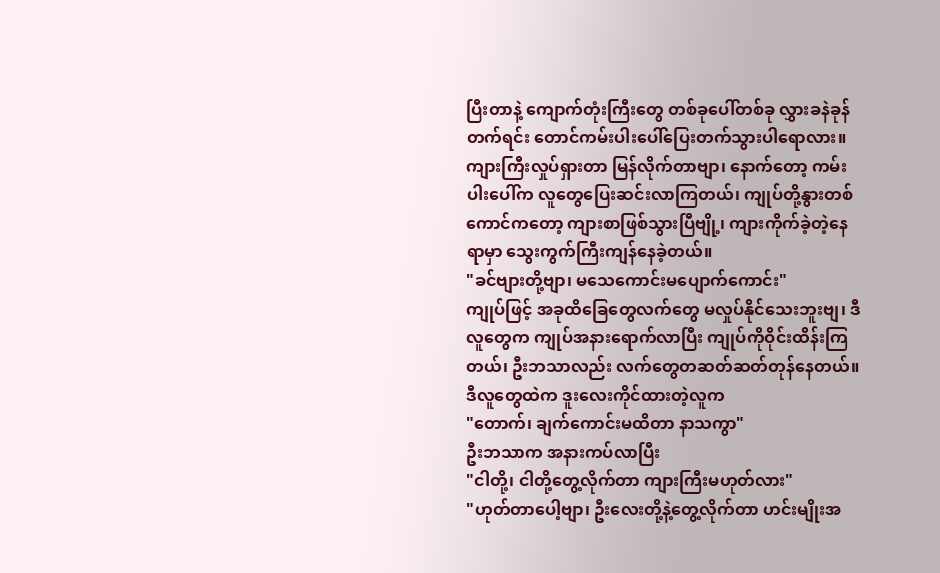ပြီးတာနဲ့ ကျောက်တုံးကြီးတွေ တစ်ခုပေါ်တစ်ခု လွှားခနဲခုန်တက်ရင်း တောင်ကမ်းပါးပေါ်ပြေးတက်သွားပါရောလား။
ကျားကြီးလှုပ်ရှားတာ မြန်လိုက်တာဗျာ၊ နောက်တော့ ကမ်းပါးပေါ်က လူတွေပြေးဆင်းလာကြတယ်၊ ကျုပ်တို့နွားတစ်ကောင်ကတော့ ကျားစာဖြစ်သွားပြီဗျို့၊ ကျားကိုက်ခဲ့တဲ့နေရာမှာ သွေးကွက်ကြီးကျန်နေခဲ့တယ်။
"ခင်ဗျားတို့ဗျာ၊ မသေကောင်းမပျောက်ကောင်း"
ကျုပ်ဖြင့် အခုထိခြေတွေလက်တွေ မလှုပ်နိုင်သေးဘူးဗျ၊ ဒီလူတွေက ကျုပ်အနားရောက်လာပြီး ကျုပ်ကိုဝိုင်းထိန်းကြတယ်၊ ဦးဘသာလည်း လက်တွေတဆတ်ဆတ်တုန်နေတယ်။ ဒီလူတွေထဲက ဒူးလေးကိုင်ထားတဲ့လူက
"တောက်၊ ချက်ကောင်းမထိတာ နာသကွာ"
ဦးဘသာက အနားကပ်လာပြီး
"ငါတို့၊ ငါတို့တွေ့လိုက်တာ ကျားကြီးမဟုတ်လား"
"ဟုတ်တာပေါ့ဗျာ၊ ဦးလေးတို့နဲ့တွေ့လိုက်တာ ဟင်းမျိုးအ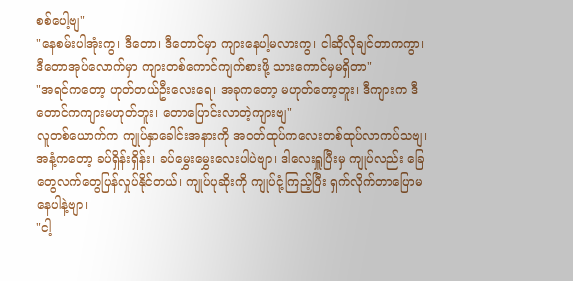စစ်ပေါ့ဗျ"
"နေစမ်းပါအုံးကွ၊ ဒီတော၊ ဒီတောင်မှာ ကျားနေပါ့မလားကွ၊ ငါဆိုလိုချင်တာကကွာ၊ ဒီတောအုပ်လောက်မှာ ကျားတစ်ကောင်ကျက်စားဖို့ သားကောင်မှမရှိတာ"
"အရင်ကတော့ ဟုတ်တယ်ဦးလေးရေ၊ အခုကတော့ မဟုတ်တော့ဘူး၊ ဒီကျားက ဒီတောင်ကကျားမဟုတ်ဘူး၊ တောပြောင်းလာတဲ့ကျားဗျ"
လူတစ်ယောက်က ကျုပ်နှာခေါင်းအနားကို အဝတ်ထုပ်ကလေးတစ်ထုပ်လာကပ်သဗျ၊ အနံ့ကတော့ ခပ်ရှိန်းရှိန်း၊ ခပ်မွှေးမွှေးလေးပါပဲဗျာ၊ ဒါလေးရှူပြီးမှ ကျုပ်လည်း ခြေတွေလက်တွေပြန်လှုပ်နိုင်တယ်၊ ကျုပ်ပုဆိုးကို ကျုပ်ငုံ့ကြည့်ပြီး ရှက်လိုက်တာပြောမနေပါနဲ့ဗျာ၊
"ငါ့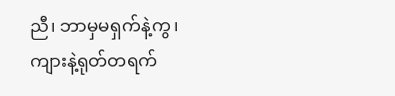ညီ၊ ဘာမှမရှက်နဲ့ကွ၊ ကျားနဲ့ရုတ်တရက်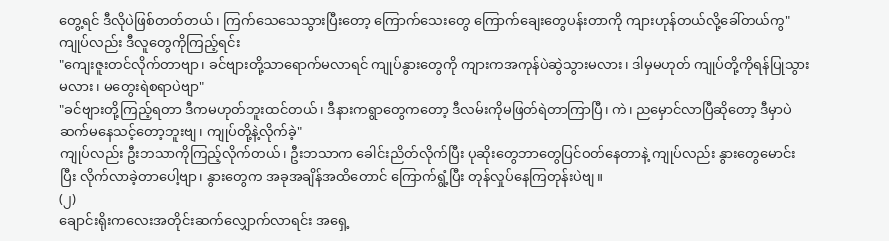တွေ့ရင် ဒီလိုပဲဖြစ်တတ်တယ်၊ ကြက်သေသေသွားပြီးတော့ ကြောက်သေးတွေ ကြောက်ချေးတွေပန်းတာကို ကျားဟုန်တယ်လို့ခေါ်တယ်ကွ"
ကျုပ်လည်း ဒီလူတွေကိုကြည့်ရင်း
"ကျေးဇူးတင်လိုက်တာဗျာ၊ ခင်ဗျားတို့သာရောက်မလာရင် ကျုပ်နွားတွေကို ကျားကအကုန်ပဲဆွဲသွားမလား၊ ဒါမှမဟုတ် ကျုပ်တို့ကိုရန်ပြုသွားမလား၊ မတွေးရဲစရာပဲဗျာ"
"ခင်ဗျားတို့ကြည့်ရတာ ဒီကမဟုတ်ဘူးထင်တယ်၊ ဒီနားကရွာတွေကတော့ ဒီလမ်းကိုမဖြတ်ရဲတာကြာပြီ၊ ကဲ၊ ညမှောင်လာပြီဆိုတော့ ဒီမှာပဲဆက်မနေသင့်တော့ဘူးဗျ၊ ကျုပ်တို့နဲ့လိုက်ခဲ့"
ကျုပ်လည်း ဦးဘသာကိုကြည့်လိုက်တယ်၊ ဦးဘသာက ခေါင်းညိတ်လိုက်ပြီး ပုဆိုးတွေဘာတွေပြင်ဝတ်နေတာနဲ့ ကျုပ်လည်း နွားတွေမောင်းပြီး လိုက်လာခဲ့တာပေါ့ဗျာ၊ နွားတွေက အခုအချိန်အထိတောင် ကြောက်ရွံ့ပြီး တုန်လှုပ်နေကြတုန်းပဲဗျ။
(၂)
ချောင်းရိုးကလေးအတိုင်းဆက်လျှောက်လာရင်း အရှေ့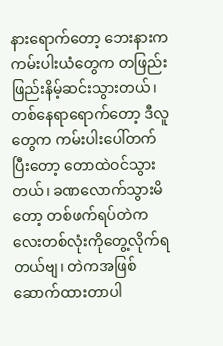နားရောက်တော့ ဘေးနားက ကမ်းပါးယံတွေက တဖြည်းဖြည်းနိမ့်ဆင်းသွားတယ်၊ တစ်နေရာရောက်တော့ ဒီလူတွေက ကမ်းပါးပေါ်တက်ပြီးတော့ တောထဲဝင်သွားတယ်၊ ခဏလောက်သွားမိတော့ တစ်ဖက်ရပ်တဲကလေးတစ်လုံးကိုတွေ့လိုက်ရတယ်ဗျ၊ တဲကအဖြစ်ဆောက်ထားတာပါ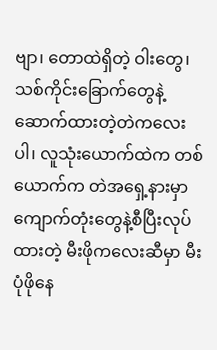ဗျာ၊ တောထဲရှိတဲ့ ဝါးတွေ၊ သစ်ကိုင်းခြောက်တွေနဲ့ဆောက်ထားတဲ့တဲကလေးပါ၊ လူသုံးယောက်ထဲက တစ်ယောက်က တဲအရှေ့နားမှာ ကျောက်တုံးတွေနဲ့စီပြီးလုပ်ထားတဲ့ မီးဖိုကလေးဆီမှာ မီးပုံဖိုနေ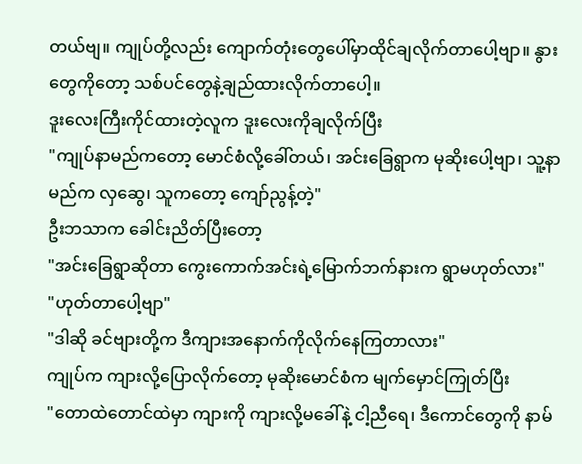တယ်ဗျ။ ကျုပ်တို့လည်း ကျောက်တုံးတွေပေါ်မှာထိုင်ချလိုက်တာပေါ့ဗျာ။ နွားတွေကိုတော့ သစ်ပင်တွေနဲ့ချည်ထားလိုက်တာပေါ့။
ဒူးလေးကြီးကိုင်ထားတဲ့လူက ဒူးလေးကိုချလိုက်ပြီး
"ကျုပ်နာမည်ကတော့ မောင်စံလို့ခေါ်တယ်၊ အင်းခြေရွာက မုဆိုးပေါ့ဗျာ၊ သူ့နာမည်က လှဆွေ၊ သူကတော့ ကျော်ညွန့်တဲ့"
ဦးဘသာက ခေါင်းညိတ်ပြီးတော့
"အင်းခြေရွာဆိုတာ ကွေးကောက်အင်းရဲ့မြောက်ဘက်နားက ရွာမဟုတ်လား"
"ဟုတ်တာပေါ့ဗျာ"
"ဒါဆို ခင်ဗျားတို့က ဒီကျားအနောက်ကိုလိုက်နေကြတာလား"
ကျုပ်က ကျားလို့ပြောလိုက်တော့ မုဆိုးမောင်စံက မျက်မှောင်ကြုတ်ပြီး
"တောထဲတောင်ထဲမှာ ကျားကို ကျားလို့မခေါ်နဲ့ ငါ့ညီရေ၊ ဒီကောင်တွေကို နာမ်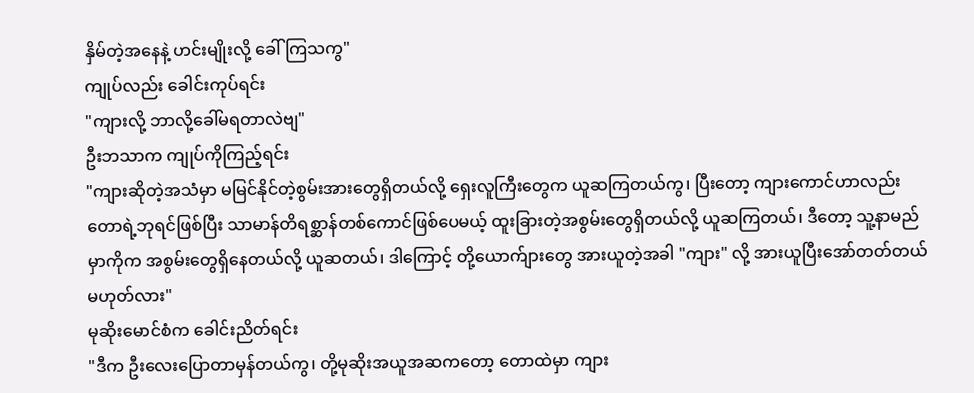နှိမ်တဲ့အနေနဲ့ ဟင်းမျိုးလို့ ခေါ်ကြသကွ"
ကျုပ်လည်း ခေါင်းကုပ်ရင်း
"ကျားလို့ ဘာလို့ခေါ်မရတာလဲဗျ"
ဦးဘသာက ကျုပ်ကိုကြည့်ရင်း
"ကျားဆိုတဲ့အသံမှာ မမြင်နိုင်တဲ့စွမ်းအားတွေရှိတယ်လို့ ရှေးလူကြီးတွေက ယူဆကြတယ်ကွ၊ ပြီးတော့ ကျားကောင်ဟာလည်း တောရဲ့ဘုရင်ဖြစ်ပြီး သာမာန်တိရစ္ဆာန်တစ်ကောင်ဖြစ်ပေမယ့် ထူးခြားတဲ့အစွမ်းတွေရှိတယ်လို့ ယူဆကြတယ်၊ ဒီတော့ သူ့နာမည်မှာကိုက အစွမ်းတွေရှိနေတယ်လို့ ယူဆတယ်၊ ဒါကြောင့် တို့ယောက်ျားတွေ အားယူတဲ့အခါ "ကျား" လို့ အားယူပြီးအော်တတ်တယ်မဟုတ်လား"
မုဆိုးမောင်စံက ခေါင်းညိတ်ရင်း
"ဒီက ဦးလေးပြောတာမှန်တယ်ကွ၊ တို့မုဆိုးအယူအဆကတော့ တောထဲမှာ ကျား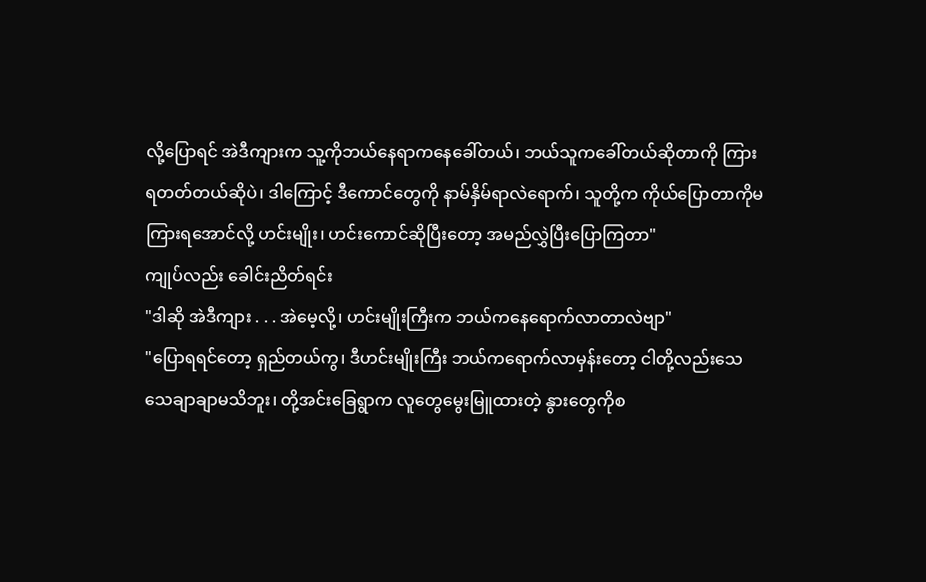လို့ပြောရင် အဲဒီကျားက သူ့ကိုဘယ်နေရာကနေခေါ်တယ်၊ ဘယ်သူကခေါ်တယ်ဆိုတာကို ကြားရတတ်တယ်ဆိုပဲ၊ ဒါကြောင့် ဒီကောင်တွေကို နာမ်နှိမ်ရာလဲရောက်၊ သူတို့က ကိုယ်ပြောတာကိုမကြားရအောင်လို့ ဟင်းမျိုး၊ ဟင်းကောင်ဆိုပြီးတော့ အမည်လွှဲပြီးပြောကြတာ"
ကျုပ်လည်း ခေါင်းညိတ်ရင်း
"ဒါဆို အဲဒီကျား . . . အဲမေ့လို့၊ ဟင်းမျိုးကြီးက ဘယ်ကနေရောက်လာတာလဲဗျာ"
"ပြောရရင်တော့ ရှည်တယ်ကွ၊ ဒီဟင်းမျိုးကြီး ဘယ်ကရောက်လာမှန်းတော့ ငါတို့လည်းသေသေချာချာမသိဘူး၊ တို့အင်းခြေရွာက လူတွေမွေးမြူထားတဲ့ နွားတွေကိုစ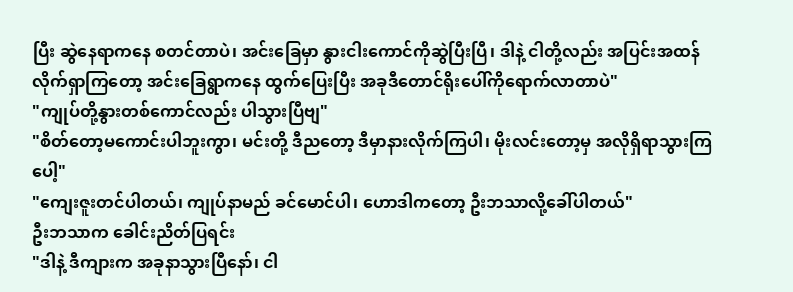ပြီး ဆွဲနေရာကနေ စတင်တာပဲ၊ အင်းခြေမှာ နွားငါးကောင်ကိုဆွဲပြီးပြီ၊ ဒါနဲ့ ငါတို့လည်း အပြင်းအထန်လိုက်ရှာကြတော့ အင်းခြေရွာကနေ ထွက်ပြေးပြီး အခုဒီတောင်ရိုးပေါ်ကိုရောက်လာတာပဲ"
"ကျုပ်တို့နွားတစ်ကောင်လည်း ပါသွားပြီဗျ"
"စိတ်တော့မကောင်းပါဘူးကွာ၊ မင်းတို့ ဒီညတော့ ဒီမှာနားလိုက်ကြပါ၊ မိုးလင်းတော့မှ အလိုရှိရာသွားကြပေါ့"
"ကျေးဇူးတင်ပါတယ်၊ ကျုပ်နာမည် ခင်မောင်ပါ၊ ဟောဒါကတော့ ဦးဘသာလို့ခေါ်ပါတယ်"
ဦးဘသာက ခေါင်းညိတ်ပြရင်း
"ဒါနဲ့ ဒီကျားက အခုနာသွားပြီနော်၊ ငါ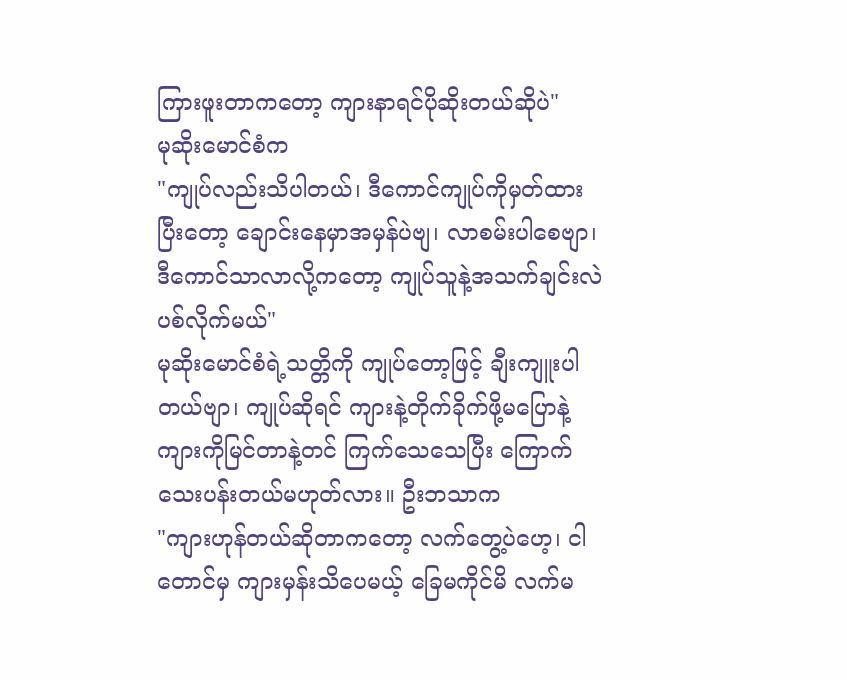ကြားဖူးတာကတော့ ကျားနာရင်ပိုဆိုးတယ်ဆိုပဲ"
မုဆိုးမောင်စံက
"ကျုပ်လည်းသိပါတယ်၊ ဒီကောင်ကျုပ်ကိုမှတ်ထားပြီးတော့ ချောင်းနေမှာအမှန်ပဲဗျ၊ လာစမ်းပါစေဗျာ၊ ဒီကောင်သာလာလို့ကတော့ ကျုပ်သူနဲ့အသက်ချင်းလဲပစ်လိုက်မယ်"
မုဆိုးမောင်စံရဲ့သတ္တိကို ကျုပ်တော့ဖြင့် ချီးကျူးပါတယ်ဗျာ၊ ကျုပ်ဆိုရင် ကျားနဲ့တိုက်ခိုက်ဖို့မပြောနဲ့ ကျားကိုမြင်တာနဲ့တင် ကြက်သေသေပြီး ကြောက်သေးပန်းတယ်မဟုတ်လား။ ဦးဘသာက
"ကျားဟုန်တယ်ဆိုတာကတော့ လက်တွေ့ပဲဟေ့၊ ငါတောင်မှ ကျားမှန်းသိပေမယ့် ခြေမကိုင်မိ လက်မ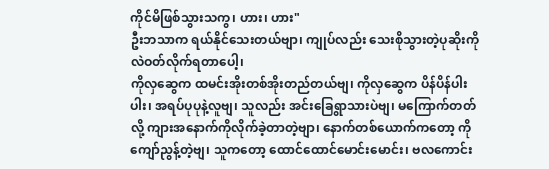ကိုင်မိဖြစ်သွားသကွ၊ ဟား၊ ဟား"
ဦးဘသာက ရယ်နိုင်သေးတယ်ဗျာ၊ ကျုပ်လည်း သေးစိုသွားတဲ့ပုဆိုးကို လဲဝတ်လိုက်ရတာပေါ့၊
ကိုလှဆွေက ထမင်းအိုးတစ်အိုးတည်တယ်ဗျ၊ ကိုလှဆွေက ပိန်ပိန်ပါးပါး၊ အရပ်ပုပုနဲ့လူဗျ၊ သူလည်း အင်းခြေရွာသားပဲဗျ၊ မကြောက်တတ်လို့ ကျားအနောက်ကိုလိုက်ခဲ့တာတဲ့ဗျာ၊ နောက်တစ်ယောက်ကတော့ ကိုကျော်ညွန့်တဲ့ဗျ၊ သူကတော့ ထောင်ထောင်မောင်းမောင်း၊ ဗလကောင်း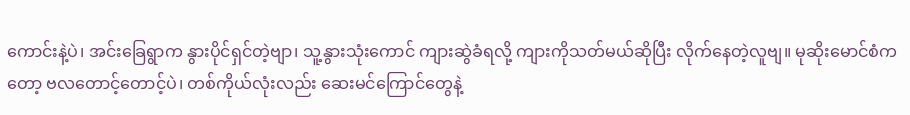ကောင်းနဲ့ပဲ၊ အင်းခြေရွာက နွားပိုင်ရှင်တဲ့ဗျာ၊ သူ့နွားသုံးကောင် ကျားဆွဲခံရလို့ ကျားကိုသတ်မယ်ဆိုပြီး လိုက်နေတဲ့လူဗျ။ မုဆိုးမောင်စံကတော့ ဗလတောင့်တောင့်ပဲ၊ တစ်ကိုယ်လုံးလည်း ဆေးမင်ကြောင်တွေနဲ့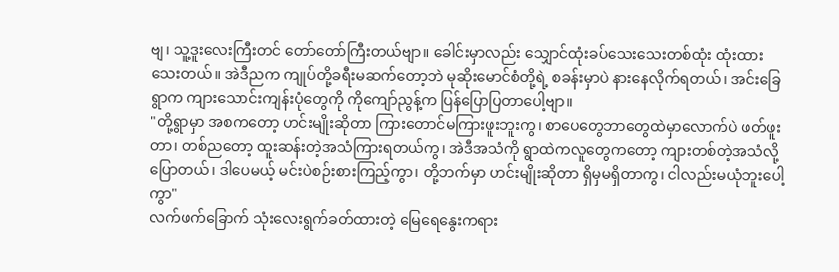ဗျ၊ သူ့ဒူးလေးကြီးတင် တော်တော်ကြီးတယ်ဗျာ။ ခေါင်းမှာလည်း သျှောင်ထုံးခပ်သေးသေးတစ်ထုံး ထုံးထားသေးတယ်။ အဲဒီညက ကျုပ်တို့ခရီးမဆက်တော့ဘဲ မုဆိုးမောင်စံတို့ရဲ့ စခန်းမှာပဲ နားနေလိုက်ရတယ်၊ အင်းခြေရွာက ကျားသောင်းကျန်းပုံတွေကို ကိုကျော်ညွန့်က ပြန်ပြောပြတာပေါ့ဗျာ။
"တို့ရွာမှာ အစကတော့ ဟင်းမျိုးဆိုတာ ကြားတောင်မကြားဖူးဘူးကွ၊ စာပေတွေဘာတွေထဲမှာလောက်ပဲ ဖတ်ဖူးတာ၊ တစ်ညတော့ ထူးဆန်းတဲ့အသံကြားရတယ်ကွ၊ အဲဒီအသံကို ရွာထဲကလူတွေကတော့ ကျားတစ်တဲ့အသံလို့ပြောတယ်၊ ဒါပေမယ့် မင်းပဲစဉ်းစားကြည့်ကွာ၊ တို့ဘက်မှာ ဟင်းမျိုးဆိုတာ ရှိမှမရှိတာကွ၊ ငါလည်းမယုံဘူးပေါ့ကွာ"
လက်ဖက်ခြောက် သုံးလေးရွက်ခတ်ထားတဲ့ မြေရေနွေးကရား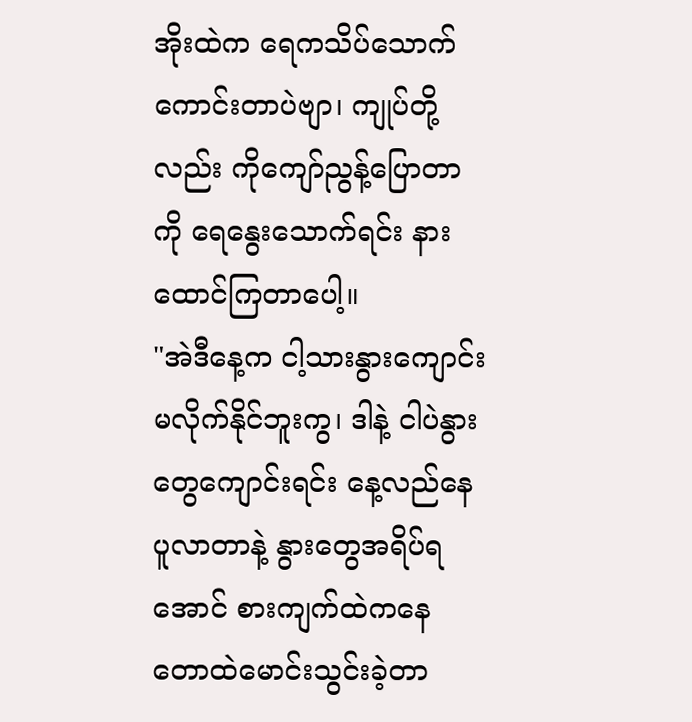အိုးထဲက ရေကသိပ်သောက်ကောင်းတာပဲဗျာ၊ ကျုပ်တို့လည်း ကိုကျော်ညွန့်ပြောတာကို ရေနွေးသောက်ရင်း နားထောင်ကြတာပေါ့။
"အဲဒီနေ့က ငါ့သားနွားကျောင်းမလိုက်နိုင်ဘူးကွ၊ ဒါနဲ့ ငါပဲနွားတွေကျောင်းရင်း နေ့လည်နေပူလာတာနဲ့ နွားတွေအရိပ်ရအောင် စားကျက်ထဲကနေ တောထဲမောင်းသွင်းခဲ့တာ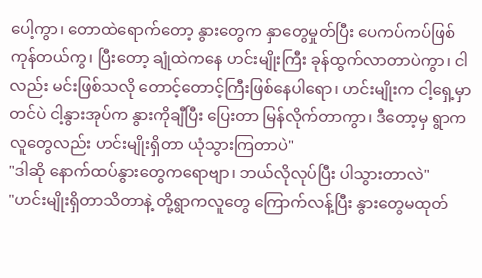ပေါ့ကွာ၊ တောထဲရောက်တော့ နွားတွေက နှာတွေမှုတ်ပြီး ပေကပ်ကပ်ဖြစ်ကုန်တယ်ကွ၊ ပြီးတော့ ချုံထဲကနေ ဟင်းမျိုးကြီး ခုန်ထွက်လာတာပဲကွာ၊ ငါလည်း မင်းဖြစ်သလို တောင့်တောင့်ကြီးဖြစ်နေပါရော၊ ဟင်းမျိုးက ငါ့ရှေ့မှာတင်ပဲ ငါ့နွားအုပ်က နွားကိုချီပြီး ပြေးတာ မြန်လိုက်တာကွာ၊ ဒီတော့မှ ရွာကလူတွေလည်း ဟင်းမျိုးရှိတာ ယုံသွားကြတာပဲ"
"ဒါဆို နောက်ထပ်နွားတွေကရောဗျာ၊ ဘယ်လိုလုပ်ပြီး ပါသွားတာလဲ"
"ဟင်းမျိုးရှိတာသိတာနဲ့ တို့ရွာကလူတွေ ကြောက်လန့်ပြီး နွားတွေမထုတ်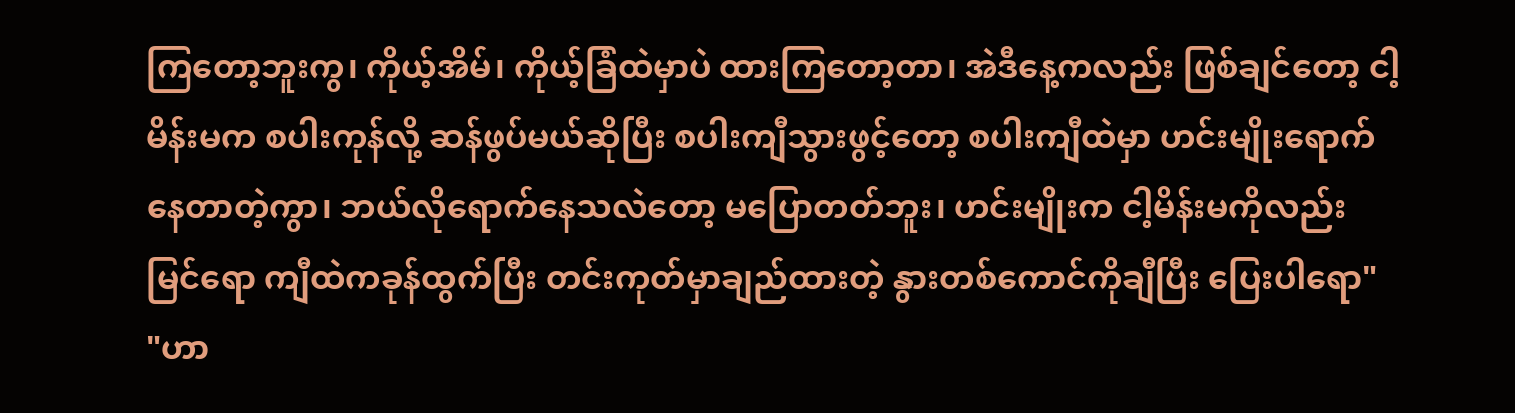ကြတော့ဘူးကွ၊ ကိုယ့်အိမ်၊ ကိုယ့်ခြံထဲမှာပဲ ထားကြတော့တာ၊ အဲဒီနေ့ကလည်း ဖြစ်ချင်တော့ ငါ့မိန်းမက စပါးကုန်လို့ ဆန်ဖွပ်မယ်ဆိုပြီး စပါးကျီသွားဖွင့်တော့ စပါးကျီထဲမှာ ဟင်းမျိုးရောက်နေတာတဲ့ကွာ၊ ဘယ်လိုရောက်နေသလဲတော့ မပြောတတ်ဘူး၊ ဟင်းမျိုးက ငါ့မိန်းမကိုလည်းမြင်ရော ကျီထဲကခုန်ထွက်ပြီး တင်းကုတ်မှာချည်ထားတဲ့ နွားတစ်ကောင်ကိုချီပြီး ပြေးပါရော"
"ဟာ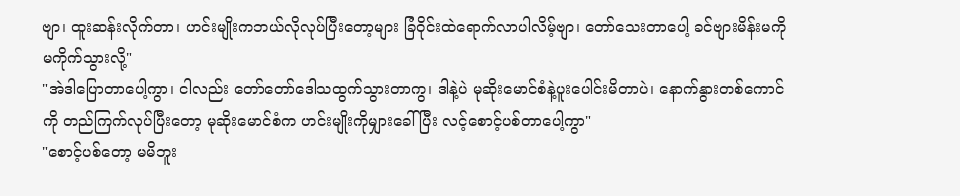ဗျာ၊ ထူးဆန်းလိုက်တာ၊ ဟင်းမျိုးကဘယ်လိုလုပ်ပြီးတော့များ ခြံဝိုင်းထဲရောက်လာပါလိမ့်ဗျာ၊ တော်သေးတာပေါ့ ခင်ဗျားမိန်းမကို မကိုက်သွားလို့"
"အဲဒါပြောတာပေါ့ကွာ၊ ငါလည်း တော်တော်ဒေါသထွက်သွားတာကွ၊ ဒါနဲ့ပဲ မုဆိုးမောင်စံနဲ့ပူးပေါင်းမိတာပဲ၊ နောက်နွားတစ်ကောင်ကို တည်ကြက်လုပ်ပြီးတော့ မုဆိုးမောင်စံက ဟင်းမျိုးကိုမျှားခေါ်ပြီး လင့်စောင့်ပစ်တာပေါ့ကွာ"
"စောင့်ပစ်တော့ မမိဘူး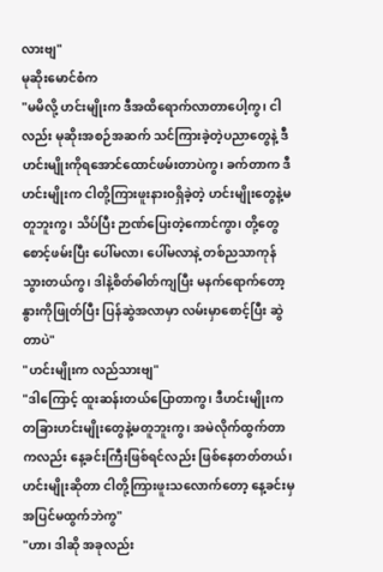လားဗျ"
မုဆိုးမောင်စံက
"မမိလို့ ဟင်းမျိုးက ဒီအထိရောက်လာတာပေါ့ကွ၊ ငါလည်း မုဆိုးအစဉ်အဆက် သင်ကြားခဲ့တဲ့ပညာတွေနဲ့ ဒီဟင်းမျိုးကိုရအောင်ထောင်ဖမ်းတာပဲကွ၊ ခက်တာက ဒီဟင်းမျိုးက ငါတို့ကြားဖူးနားဝရှိခဲ့တဲ့ ဟင်းမျိုးတွေနဲ့မတူဘူးကွ၊ သိပ်ပြီး ဉာဏ်ပြေးတဲ့ကောင်ကွာ၊ တို့တွေစောင့်ဖမ်းပြီး ပေါ်မလာ၊ ပေါ်မလာနဲ့ တစ်ညသာကုန်သွားတယ်ကွ၊ ဒါနဲ့စိတ်ဓါတ်ကျပြီး မနက်ရောက်တော့ နွားကိုဖြုတ်ပြီး ပြန်ဆွဲအလာမှာ လမ်းမှာစောင့်ပြီး ဆွဲတာပဲ"
"ဟင်းမျိုးက လည်သားဗျ"
"ဒါကြောင့် ထူးဆန်းတယ်ပြောတာကွ၊ ဒီဟင်းမျိုးက တခြားဟင်းမျိုးတွေနဲ့မတူဘူးကွ၊ အမဲလိုက်ထွက်တာကလည်း နေ့ခင်းကြီးဖြစ်ရင်လည်း ဖြစ်နေတတ်တယ်၊ ဟင်းမျိုးဆိုတာ ငါတို့ကြားဖူးသလောက်တော့ နေ့ခင်းမှအပြင်မထွက်ဘဲကွ"
"ဟာ၊ ဒါဆို အခုလည်း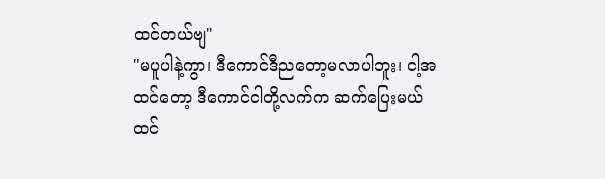ထင်တယ်ဗျ"
"မပူပါနဲ့ကွာ၊ ဒီကောင်ဒီညတော့မလာပါဘူး၊ ငါ့အထင်တော့ ဒီကောင်ငါတို့လက်က ဆက်ပြေးမယ်ထင်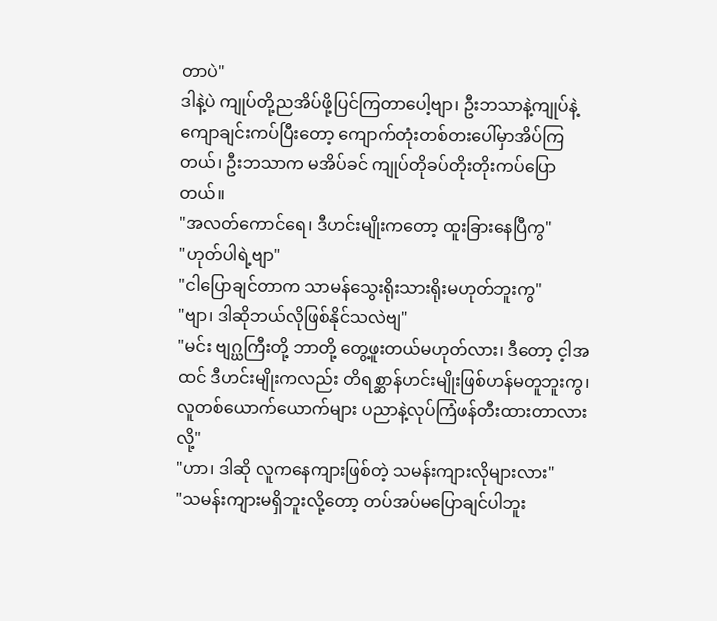တာပဲ"
ဒါနဲ့ပဲ ကျုပ်တို့ညအိပ်ဖို့ပြင်ကြတာပေါ့ဗျာ၊ ဦးဘသာနဲ့ကျုပ်နဲ့ ကျောချင်းကပ်ပြီးတော့ ကျောက်တုံးတစ်တးပေါ်မှာအိပ်ကြတယ်၊ ဦးဘသာက မအိပ်ခင် ကျုပ်တိုခပ်တိုးတိုးကပ်ပြောတယ်။
"အလတ်ကောင်ရေ၊ ဒီဟင်းမျိုးကတော့ ထူးခြားနေပြီကွ"
"ဟုတ်ပါရဲ့ဗျာ"
"ငါပြောချင်တာက သာမန်သွေးရိုးသားရိုးမဟုတ်ဘူးကွ"
"ဗျာ၊ ဒါဆိုဘယ်လိုဖြစ်နိုင်သလဲဗျ"
"မင်း ဗျဂ္ဃကြီးတို့ ဘာတို့ တွေ့ဖူးတယ်မဟုတ်လား၊ ဒီတော့ င့ါအထင် ဒီဟင်းမျိုးကလည်း တိရစ္ဆာန်ဟင်းမျိုးဖြစ်ဟန်မတူဘူးကွ၊ လူတစ်ယောက်ယောက်များ ပညာနဲ့လုပ်ကြံဖန်တီးထားတာလားလို့"
"ဟာ၊ ဒါဆို လူကနေကျားဖြစ်တဲ့ သမန်းကျားလိုများလား"
"သမန်းကျားမရှိဘူးလို့တော့ တပ်အပ်မပြောချင်ပါဘူး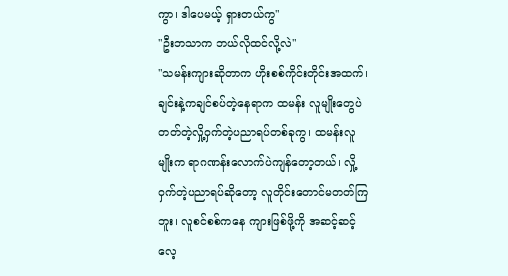ကွာ၊ ဒါပေမယ့် ရှားတယ်ကွ"
"ဦးဘသာက ဘယ်လိုထင်လို့လဲ"
"သမန်းကျားဆိုတာက ဟိုးစစ်ကိုင်းတိုင်းအထက်၊ ချင်းနဲ့ကချင်စပ်တဲ့နေရာက ထမန်း လူမျိုးတွေပဲ တတ်တဲ့လှို့ဝှက်တဲ့ပညာရပ်တစ်ခုကွ၊ ထမန်းလူမျိုးက ရာဂဏန်းလောက်ပဲကျန်တော့တယ်၊ လှို့ဝှက်တဲ့ပညာရပ်ဆိုတော့ လူတိုင်းတောင်မတတ်ကြဘူး၊ လူစင်စစ်ကနေ ကျားဖြစ်ဖို့ကို အဆင့်ဆင့်လေ့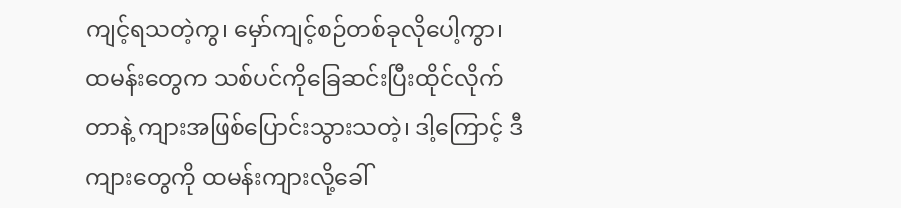ကျင့်ရသတဲ့ကွ၊ မှော်ကျင့်စဉ်တစ်ခုလိုပေါ့ကွာ၊ ထမန်းတွေက သစ်ပင်ကိုခြေဆင်းပြီးထိုင်လိုက်တာနဲ့ ကျားအဖြစ်ပြောင်းသွားသတဲ့၊ ဒါ့ကြောင့် ဒီကျားတွေကို ထမန်းကျားလို့ခေါ်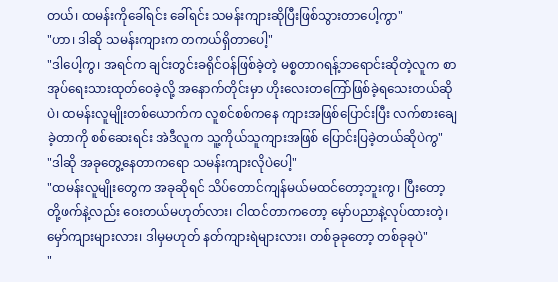တယ်၊ ထမန်းကိုခေါ်ရင်း ခေါ်ရင်း သမန်းကျားဆိုပြီးဖြစ်သွားတာပေါ့ကွာ"
"ဟာ၊ ဒါဆို သမန်းကျားက တကယ်ရှိတာပေါ့"
"ဒါပေါ့ကွ၊ အရင်က ချင်းတွင်းခရိုင်ဝန်ဖြစ်ခဲ့တဲ့ မစ္စတာဂရန့်ဘရောင်းဆိုတဲ့လူက စာအုပ်ရေးသားထုတ်ဝေခဲ့လို့ အနောက်တိုင်းမှာ ဟိုးလေးတကြော်ဖြစ်ခဲ့ရသေးတယ်ဆိုပဲ၊ ထမန်းလူမျိုးတစ်ယောက်က လူစင်စစ်ကနေ ကျားအဖြစ်ပြောင်းပြီး လက်စားချေခဲ့တာကို စစ်ဆေးရင်း အဲဒီလူက သူ့ကိုယ်သူကျားအဖြစ် ပြောင်းပြခဲ့တယ်ဆိုပဲကွ"
"ဒါဆို အခုတွေ့နေတာကရော သမန်းကျားလိုပဲပေါ့"
"ထမန်းလူမျိုးတွေက အခုဆိုရင် သိပ်တောင်ကျန်မယ်မထင်တော့ဘူးကွ၊ ပြီးတော့ တို့ဖက်နဲ့လည်း ဝေးတယ်မဟုတ်လား၊ ငါထင်တာကတော့ မှော်ပညာနဲ့လုပ်ထားတဲ့၊ မှော်ကျားများလား၊ ဒါမှမဟုတ် နတ်ကျားရဲများလား၊ တစ်ခုခုတော့ တစ်ခုခုပဲ"
"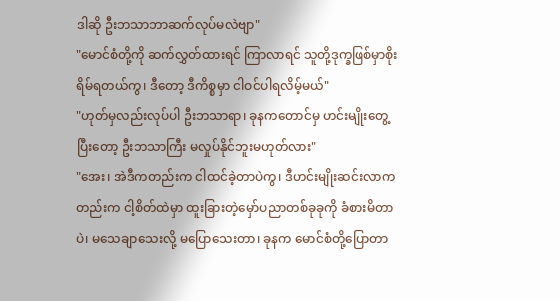ဒါဆို ဦးဘသာဘာဆက်လုပ်မလဲဗျာ"
"မောင်စံတို့ကို ဆက်လွှတ်ထားရင် ကြာလာရင် သူတို့ဒုက္ခဖြစ်မှာစိုးရိမ်ရတယ်ကွ၊ ဒီတော့ ဒီကိစ္စမှာ ငါဝင်ပါရလိမ့်မယ်"
"ဟုတ်မှလည်းလုပ်ပါ ဦးဘသာရာ၊ ခုနကတောင်မှ ဟင်းမျိုးတွေ့ပြီးတော့ ဦးဘသာကြီး မလှုပ်နိုင်ဘူးမဟုတ်လား"
"အေး၊ အဲဒီကတည်းက ငါထင်ခဲ့တာပဲကွ၊ ဒီဟင်းမျိုးဆင်းလာကတည်းက ငါ့စိတ်ထဲမှာ ထူးခြားတဲ့မှော်ပညာတစ်ခုခုကို ခံစားမိတာပဲ၊ မသေချာသေးလို့ မပြောသေးတာ၊ ခုနက မောင်စံတို့ပြောတာ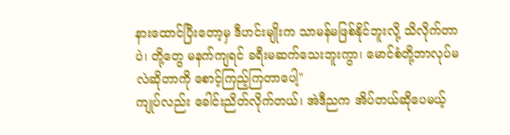နားထောင်ပြီးတော့မှ ဒီဟင်းမျိုးက သာမန်မဖြစ်နိုင်ဘူးလို့ သိလိုက်တာပဲ၊ တို့တွေ မနက်ကျရင် ခရီးမဆက်သေးဘူးကွာ၊ မောင်စံတို့ဘာလုပ်မလဲဆိုတာကို စောင့်ကြည့်ကြတာပေါ့"
ကျုပ်လည်း ခေါင်းညိတ်လိုက်တယ်၊ အဲဒီညက အိပ်တယ်ဆိုပေမယ့်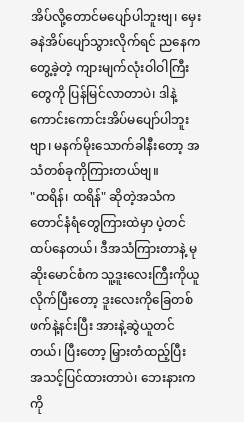အိပ်လို့တောင်မပျော်ပါဘူးဗျ၊ မှေးခနဲအိပ်ပျော်သွားလိုက်ရင် ညနေကတွေ့ခဲ့တဲ့ ကျားမျက်လုံးဝါဝါကြီးတွေကို ပြန်မြင်လာတာပဲ၊ ဒါနဲ့ ကောင်းကောင်းအိပ်မပျော်ပါဘူးဗျာ၊ မနက်မိုးသောက်ခါနီးတော့ အသံတစ်ခုကိုကြားတယ်ဗျ။
"ထရိန်၊ ထရိန်" ဆိုတဲ့အသံက တောင်နံရံတွေကြားထဲမှာ ပဲ့တင်ထပ်နေတယ်၊ ဒီအသံကြားတာနဲ့ မုဆိုးမောင်စံက သူ့ဒူးလေးကြီးကိုယူလိုက်ပြီးတော့ ဒူးလေးကိုခြေတစ်ဖက်နဲ့နင်းပြီး အားနဲ့ဆွဲယူတင်တယ်၊ ပြီးတော့ မြှားတံထည့်ပြီး အသင့်ပြင်ထားတာပဲ၊ ဘေးနားကကို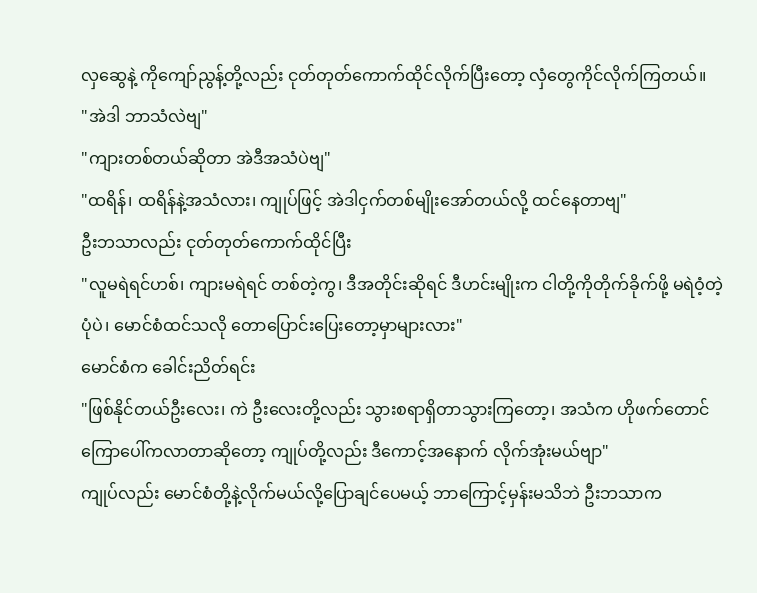လှဆွေနဲ့ ကိုကျော်ညွန့်တို့လည်း ငုတ်တုတ်ကောက်ထိုင်လိုက်ပြီးတော့ လှံတွေကိုင်လိုက်ကြတယ်။
"အဲဒါ ဘာသံလဲဗျ"
"ကျားတစ်တယ်ဆိုတာ အဲဒီအသံပဲဗျ"
"ထရိန်၊ ထရိန်နဲ့အသံလား၊ ကျုပ်ဖြင့် အဲဒါငှက်တစ်မျိုးအော်တယ်လို့ ထင်နေတာဗျ"
ဦးဘသာလည်း ငုတ်တုတ်ကောက်ထိုင်ပြီး
"လူမရဲရင်ဟစ်၊ ကျားမရဲရင် တစ်တဲ့ကွ၊ ဒီအတိုင်းဆိုရင် ဒီဟင်းမျိုးက ငါတို့ကိုတိုက်ခိုက်ဖို့ မရဲဝံ့တဲ့ပုံပဲ၊ မောင်စံထင်သလို တောပြောင်းပြေးတော့မှာများလား"
မောင်စံက ခေါင်းညိတ်ရင်း
"ဖြစ်နိုင်တယ်ဦးလေး၊ ကဲ ဦးလေးတို့လည်း သွားစရာရှိတာသွားကြတော့၊ အသံက ဟိုဖက်တောင်ကြောပေါ်ကလာတာဆိုတော့ ကျုပ်တို့လည်း ဒီကောင့်အနောက် လိုက်အုံးမယ်ဗျာ"
ကျုပ်လည်း မောင်စံတို့နဲ့လိုက်မယ်လို့ပြောချင်ပေမယ့် ဘာကြောင့်မှန်းမသိဘဲ ဦးဘသာက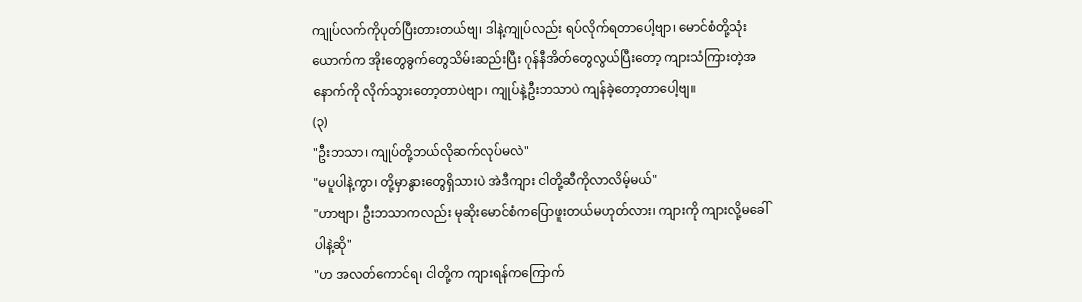ကျုပ်လက်ကိုပုတ်ပြီးတားတယ်ဗျ၊ ဒါနဲ့ကျုပ်လည်း ရပ်လိုက်ရတာပေါ့ဗျာ၊ မောင်စံတို့သုံးယောက်က အိုးတွေခွက်တွေသိမ်းဆည်းပြီး ဂုန်နီအိတ်တွေလွယ်ပြီးတော့ ကျားသံကြားတဲ့အနောက်ကို လိုက်သွားတော့တာပဲဗျာ၊ ကျုပ်နဲ့ဦးဘသာပဲ ကျန်ခဲ့တော့တာပေါ့ဗျ။
(၃)
"ဦးဘသာ၊ ကျုပ်တို့ဘယ်လိုဆက်လုပ်မလဲ"
"မပူပါနဲ့ကွာ၊ တို့မှာနွားတွေရှိသားပဲ အဲဒီကျား ငါတို့ဆီကိုလာလိမ့်မယ်"
"ဟာဗျာ၊ ဦးဘသာကလည်း မုဆိုးမောင်စံကပြောဖူးတယ်မဟုတ်လား၊ ကျားကို ကျားလို့မခေါ်ပါနဲ့ဆို"
"ဟ အလတ်ကောင်ရ၊ ငါတို့က ကျားရန်ကကြောက်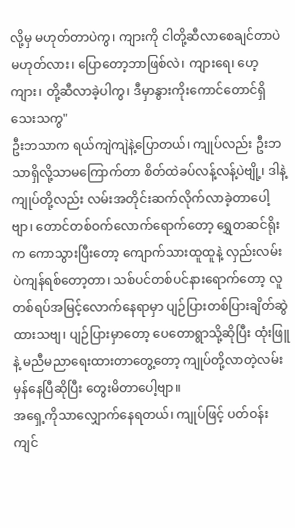လို့မှ မဟုတ်တာပဲကွ၊ ကျားကို ငါတို့ဆီလာစေချင်တာပဲမဟုတ်လား၊ ပြောတော့ဘာဖြစ်လဲ၊ ကျားရေ၊ ဟေ့ကျား၊ တို့ဆီလာခဲ့ပါကွ၊ ဒီမှာနွားကိုးကောင်တောင်ရှိသေးသကွ"
ဦးဘသာက ရယ်ကျဲကျဲနဲ့ပြောတယ်၊ ကျုပ်လည်း ဦးဘသာရှိလို့သာမကြောက်တာ စိတ်ထဲခပ်လန့်လန့်ပဲဗျို့၊ ဒါနဲ့ ကျုပ်တို့လည်း လမ်းအတိုင်းဆက်လိုက်လာခဲ့တာပေါ့ဗျာ၊ တောင်တစ်ဝက်လောက်ရောက်တော့ ရွှေတဆင်ရိုးက ကောသွားပြီးတော့ ကျောက်သားထူထူနဲ့ လှည်းလမ်းပဲကျန်ရစ်တော့တာ၊ သစ်ပင်တစ်ပင်နားရောက်တော့ လူတစ်ရပ်အမြင့်လောက်နေရာမှာ ပျဉ်ပြားတစ်ပြားချိတ်ဆွဲထားသဗျ၊ ပျဉ်ပြားမှာတော့ ပေတောရွာသို့ဆိုပြီး ထုံးဖြူနဲ့ မညီမညာရေးထားတာတွေ့တော့ ကျုပ်တို့လာတဲ့လမ်း မှန်နေပြီဆိုပြီး တွေးမိတာပေါ့ဗျာ။
အရှေ့ကိုသာလျှောက်နေရတယ်၊ ကျုပ်ဖြင့် ပတ်ဝန်းကျင်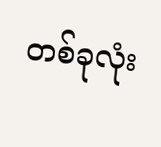တစ်ခုလုံး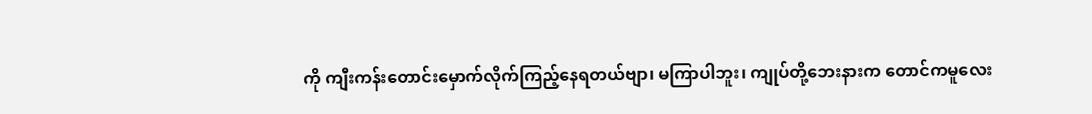ကို ကျီးကန်းတောင်းမှောက်လိုက်ကြည့်နေရတယ်ဗျာ၊ မကြာပါဘူး၊ ကျုပ်တို့ဘေးနားက တောင်ကမူလေး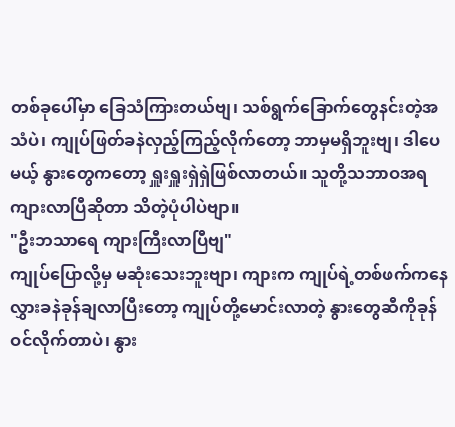တစ်ခုပေါ်မှာ ခြေသံကြားတယ်ဗျ၊ သစ်ရွက်ခြောက်တွေနင်းတဲ့အသံပဲ၊ ကျုပ်ဖြတ်ခနဲလှည့်ကြည့်လိုက်တော့ ဘာမှမရှိဘူးဗျ၊ ဒါပေမယ့် နွားတွေကတော့ ရှူးရှူးရှဲရှဲဖြစ်လာတယ်။ သူတို့သဘာဝအရ ကျားလာပြီဆိုတာ သိတဲ့ပုံပါပဲဗျာ။
"ဦးဘသာရေ ကျားကြီးလာပြီဗျ"
ကျုပ်ပြောလို့မှ မဆုံးသေးဘူးဗျာ၊ ကျားက ကျုပ်ရဲ့တစ်ဖက်ကနေ လွှားခနဲခုန်ချလာပြီးတော့ ကျုပ်တို့မောင်းလာတဲ့ နွားတွေဆီကိုခုန်ဝင်လိုက်တာပဲ၊ နွား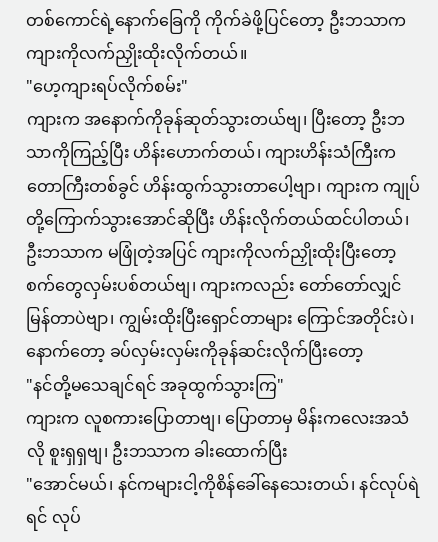တစ်ကောင်ရဲ့နောက်ခြေကို ကိုက်ခဲဖို့ပြင်တော့ ဦးဘသာက ကျားကိုလက်ညှိုးထိုးလိုက်တယ်။
"ဟေ့ကျားရပ်လိုက်စမ်း"
ကျားက အနောက်ကိုခုန်ဆုတ်သွားတယ်ဗျ၊ ပြီးတော့ ဦးဘသာကိုကြည့်ပြီး ဟိန်းဟောက်တယ်၊ ကျားဟိန်းသံကြီးက တောကြီးတစ်ခွင် ဟိန်းထွက်သွားတာပေါ့ဗျာ၊ ကျားက ကျုပ်တို့ကြောက်သွားအောင်ဆိုပြီး ဟိန်းလိုက်တယ်ထင်ပါတယ်၊ ဦးဘသာက မဖြုံတဲ့အပြင် ကျားကိုလက်ညှိုးထိုးပြီးတော့ စက်တွေလှမ်းပစ်တယ်ဗျ၊ ကျားကလည်း တော်တော်လျှင်မြန်တာပဲဗျာ၊ ကျွမ်းထိုးပြီးရှောင်တာများ ကြောင်အတိုင်းပဲ၊ နောက်တော့ ခပ်လှမ်းလှမ်းကိုခုန်ဆင်းလိုက်ပြီးတော့
"နင်တို့မသေချင်ရင် အခုထွက်သွားကြ"
ကျားက လူစကားပြောတာဗျ၊ ပြောတာမှ မိန်းကလေးအသံလို စူးရှရှဗျ၊ ဦးဘသာက ခါးထောက်ပြီး
"အောင်မယ်၊ နင်ကများငါ့ကိုစိန်ခေါ်နေသေးတယ်၊ နင်လုပ်ရဲရင် လုပ်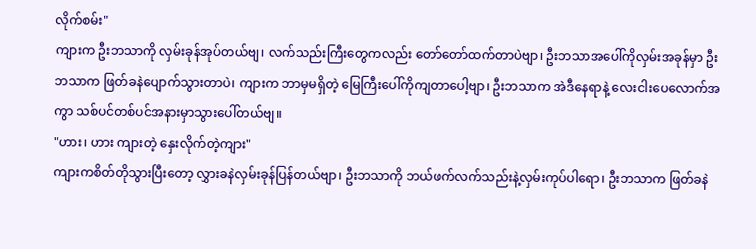လိုက်စမ်း"
ကျားက ဦးဘသာကို လှမ်းခုန်အုပ်တယ်ဗျ၊ လက်သည်းကြီးတွေကလည်း တော်တော်ထက်တာပဲဗျာ၊ ဦးဘသာအပေါ်ကိုလှမ်းအခုန်မှာ ဦးဘသာက ဖြတ်ခနဲပျောက်သွားတာပဲ၊ ကျားက ဘာမှမရှိတဲ့ မြေကြီးပေါ်ကိုကျတာပေါ့ဗျာ၊ ဦးဘသာက အဲဒီနေရာနဲ့ လေးငါးပေလောက်အကွာ သစ်ပင်တစ်ပင်အနားမှာသွားပေါ်တယ်ဗျ။
"ဟား၊ ဟား ကျားတဲ့ နှေးလိုက်တဲ့ကျား"
ကျားကစိတ်တိုသွားပြီးတော့ လွှားခနဲလှမ်းခုန်ပြန်တယ်ဗျာ၊ ဦးဘသာကို ဘယ်ဖက်လက်သည်းနဲ့လှမ်းကုပ်ပါရော၊ ဦးဘသာက ဖြတ်ခနဲ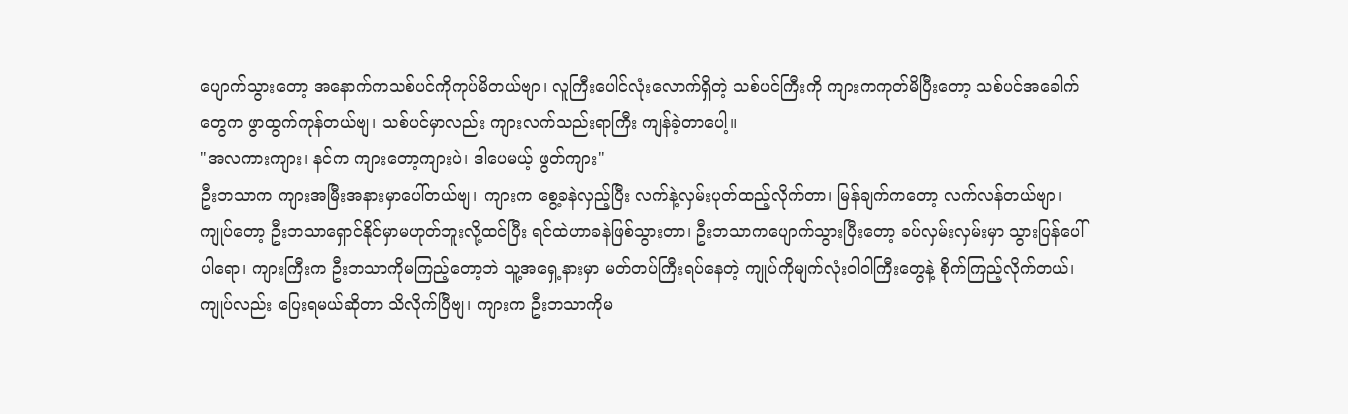ပျောက်သွားတော့ အနောက်ကသစ်ပင်ကိုကုပ်မိတယ်ဗျာ၊ လူကြီးပေါင်လုံးလောက်ရှိတဲ့ သစ်ပင်ကြီးကို ကျားကကုတ်မိပြီးတော့ သစ်ပင်အခေါက်တွေက ဖွာထွက်ကုန်တယ်ဗျ၊ သစ်ပင်မှာလည်း ကျားလက်သည်းရာကြီး ကျန်ခဲ့တာပေါ့။
"အလကားကျား၊ နင်က ကျားတော့ကျားပဲ၊ ဒါပေမယ့် ဖွတ်ကျား"
ဦးဘသာက ကျားအမြီးအနားမှာပေါ်တယ်ဗျ၊ ကျားက စွေ့ခနဲလှည့်ပြီး လက်နဲ့လှမ်းပုတ်ထည့်လိုက်တာ၊ မြန်ချက်ကတော့ လက်လန်တယ်ဗျာ၊ ကျုပ်တော့ ဦးဘသာရှောင်နိုင်မှာမဟုတ်ဘူးလို့ထင်ပြီး ရင်ထဲဟာခနဲဖြစ်သွားတာ၊ ဦးဘသာကပျောက်သွားပြီးတော့ ခပ်လှမ်းလှမ်းမှာ သွားပြန်ပေါ်ပါရော၊ ကျားကြီးက ဦးဘသာကိုမကြည့်တော့ဘဲ သူ့အရှေ့နားမှာ မတ်တပ်ကြီးရပ်နေတဲ့ ကျုပ်ကိုမျက်လုံးဝါဝါကြီးတွေနဲ့ စိုက်ကြည့်လိုက်တယ်၊ ကျုပ်လည်း ပြေးရမယ်ဆိုတာ သိလိုက်ပြီဗျ၊ ကျားက ဦးဘသာကိုမ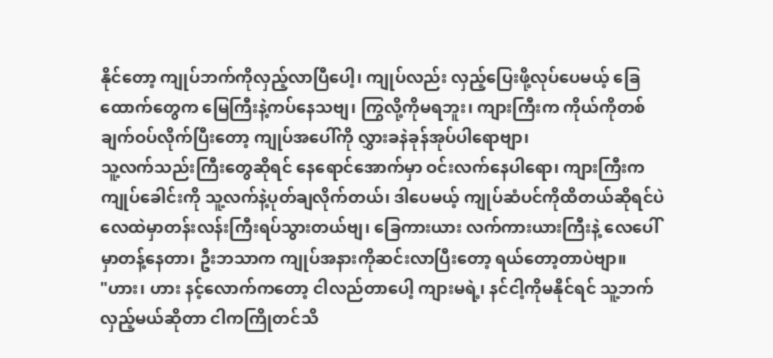နိုင်တော့ ကျုပ်ဘက်ကိုလှည့်လာပြီပေါ့၊ ကျုပ်လည်း လှည့်ပြေးဖို့လုပ်ပေမယ့် ခြေထောက်တွေက မြေကြီးနဲ့ကပ်နေသဗျ၊ ကြွလို့ကိုမရဘူး၊ ကျားကြီးက ကိုယ်ကိုတစ်ချက်ဝပ်လိုက်ပြီးတော့ ကျုပ်အပေါ်ကို လွှားခနဲခုန်အုပ်ပါရောဗျာ၊
သူ့လက်သည်းကြီးတွေဆိုရင် နေရောင်အောက်မှာ ဝင်းလက်နေပါရော၊ ကျားကြီးက ကျုပ်ခေါင်းကို သူ့လက်နဲ့ပုတ်ချလိုက်တယ်၊ ဒါပေမယ့် ကျုပ်ဆံပင်ကိုထိတယ်ဆိုရင်ပဲ လေထဲမှာတန်းလန်းကြီးရပ်သွားတယ်ဗျ၊ ခြေကားယား လက်ကားယားကြီးနဲ့ လေပေါ်မှာတန့်နေတာ၊ ဦးဘသာက ကျုပ်အနားကိုဆင်းလာပြီးတော့ ရယ်တော့တာပဲဗျာ။
"ဟား၊ ဟား နင့်လောက်ကတော့ ငါလည်တာပေါ့ ကျားမရဲ့၊ နင်ငါ့ကိုမနိုင်ရင် သူ့ဘက်လှည့်မယ်ဆိုတာ ငါကကြိုတင်သိ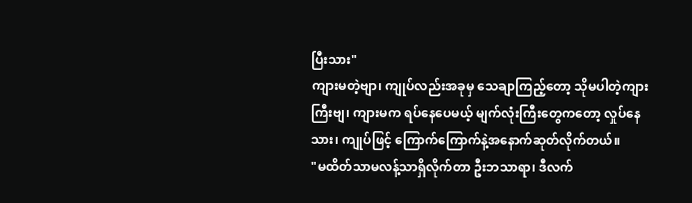ပြီးသား"
ကျားမတဲ့ဗျာ၊ ကျုပ်လည်းအခုမှ သေချာကြည့်တော့ သိုမပါတဲ့ကျားကြီးဗျ၊ ကျားမက ရပ်နေပေမယ့် မျက်လုံးကြီးတွေကတော့ လှုပ်နေသား၊ ကျုပ်ဖြင့် ကြောက်ကြောက်နဲ့အနောက်ဆုတ်လိုက်တယ်။
"မထိတ်သာမလန့်သာရှိလိုက်တာ ဦးဘသာရာ၊ ဒီလက်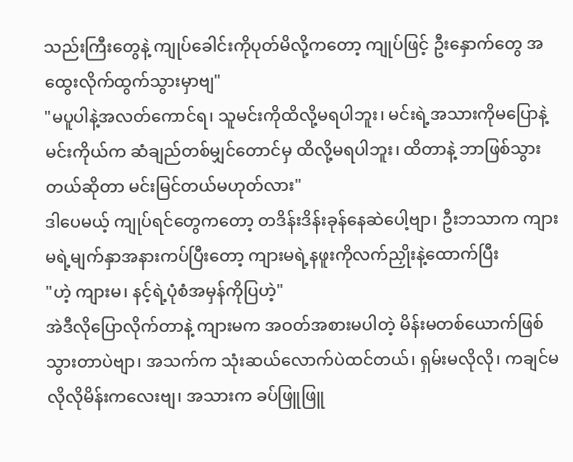သည်းကြီးတွေနဲ့ ကျုပ်ခေါင်းကိုပုတ်မိလို့ကတော့ ကျုပ်ဖြင့် ဦးနှောက်တွေ အထွေးလိုက်ထွက်သွားမှာဗျ"
"မပူပါနဲ့အလတ်ကောင်ရ၊ သူမင်းကိုထိလို့မရပါဘူး၊ မင်းရဲ့အသားကိုမပြောနဲ့ မင်းကိုယ်က ဆံချည်တစ်မျှင်တောင်မှ ထိလို့မရပါဘူး၊ ထိတာနဲ့ ဘာဖြစ်သွားတယ်ဆိုတာ မင်းမြင်တယ်မဟုတ်လား"
ဒါပေမယ့် ကျုပ်ရင်တွေကတော့ တဒိန်းဒိန်းခုန်နေဆဲပေါ့ဗျာ၊ ဦးဘသာက ကျားမရဲ့မျက်နှာအနားကပ်ပြီးတော့ ကျားမရဲ့နဖူးကိုလက်ညှိုးနဲ့ထောက်ပြီး
"ဟဲ့ ကျားမ၊ နင့်ရဲ့ပုံစံအမှန်ကိုပြဟဲ့"
အဲဒီလိုပြောလိုက်တာနဲ့ ကျားမက အဝတ်အစားမပါတဲ့ မိန်းမတစ်ယောက်ဖြစ်သွားတာပဲဗျာ၊ အသက်က သုံးဆယ်လောက်ပဲထင်တယ်၊ ရှမ်းမလိုလို၊ ကချင်မလိုလိုမိန်းကလေးဗျ၊ အသားက ခပ်ဖြူဖြူ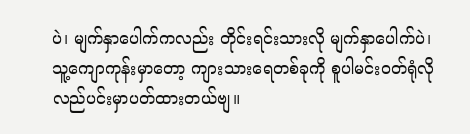ပဲ၊ မျက်နှာပေါက်ကလည်း တိုင်းရင်းသားလို မျက်နှာပေါက်ပဲ၊ သူ့ကျောကုန်းမှာတော့ ကျားသားရေတစ်ခုကို စူပါမင်းဝတ်ရုံလိုလည်ပင်းမှာပတ်ထားတယ်ဗျ။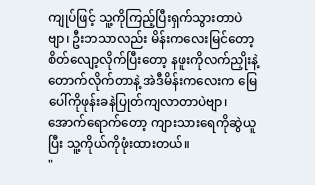ကျုပ်ဖြင့် သူ့ကိုကြည့်ပြီးရှက်သွားတာပဲဗျာ၊ ဦးဘသာလည်း မိန်းကလေးမြင်တော့ စိတ်လျော့လိုက်ပြီးတော့ နဖူးကိုလက်ညှိုးနဲ့တောက်လိုက်တာနဲ့ အဲဒီမိန်းကလေးက မြေပေါ်ကိုဖုန်းခနဲပြုတ်ကျလာတာပဲဗျာ၊ အောက်ရောက်တော့ ကျားသားရေကိုဆွဲယူပြီး သူ့ကိုယ်ကိုဖုံးထားတယ်။
"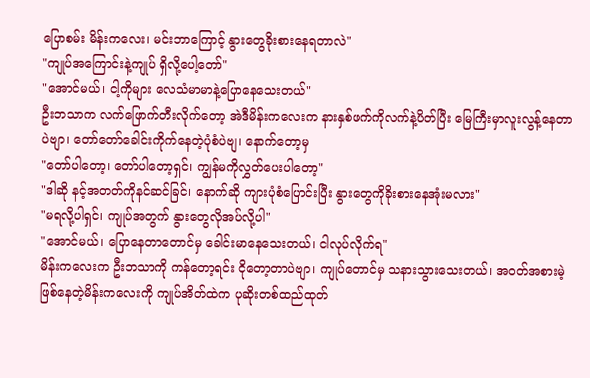ပြောစမ်း မိန်းကလေး၊ မင်းဘာကြောင့် နွားတွေခိုးစားနေရတာလဲ"
"ကျုပ်အကြောင်းနဲ့ကျုပ် ရှိလို့ပေါ့တော်"
"အောင်မယ်၊ ငါ့ကိုများ လေသံမာမာနဲ့ပြောနေသေးတယ်"
ဦးဘသာက လက်ဖြောက်တီးလိုက်တော့ အဲဒီမိန်းကလေးက နားနှစ်ဖက်ကိုလက်နဲ့ပိတ်ပြီး မြေကြီးမှာလူးလွန့်နေတာပဲဗျာ၊ တော်တော်ခေါင်းကိုက်နေတဲ့ပုံစံပဲဗျ၊ နောက်တော့မှ
"တော်ပါတော့၊ တော်ပါတော့ရှင်၊ ကျွန်မကိုလွှတ်ပေးပါတော့"
"ဒါဆို နင့်အတတ်ကိုနင်ဆင်ခြင်၊ နောက်ဆို ကျားပုံစံပြောင်းပြီး နွားတွေကိုခိုးစားနေအုံးမလား"
"မရလို့ပါရှင်၊ ကျုပ်အတွက် နွားတွေလိုအပ်လို့ပါ"
"အောင်မယ်၊ ပြောနေတာတောင်မှ ခေါင်းမာနေသေးတယ်၊ ငါလုပ်လိုက်ရ"
မိန်းကလေးက ဦးဘသာကို ကန်တော့ရင်း ငိုတော့တာပဲဗျာ၊ ကျုပ်တောင်မှ သနားသွားသေးတယ်၊ အဝတ်အစားမဲ့ဖြစ်နေတဲ့မိန်းကလေးကို ကျုပ်အိတ်ထဲက ပုဆိုးတစ်ထည်ထုတ်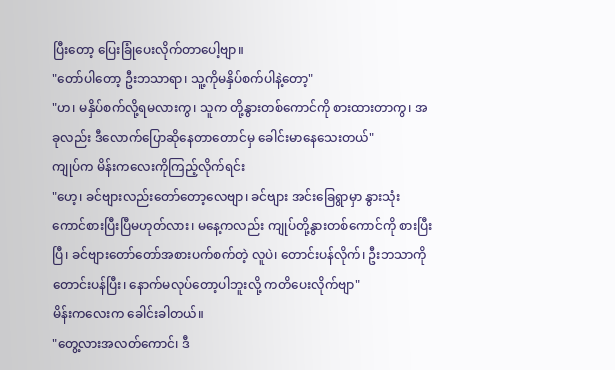ပြီးတော့ ပြေးခြုံပေးလိုက်တာပေါ့ဗျာ။
"တော်ပါတော့ ဦးဘသာရာ၊ သူ့ကိုမနှိပ်စက်ပါနဲ့တော့"
"ဟ၊ မနှိပ်စက်လို့ရမလားကွ၊ သူက တို့နွားတစ်ကောင်ကို စားထားတာကွ၊ အခုလည်း ဒီလောက်ပြောဆိုနေတာတောင်မှ ခေါင်းမာနေသေးတယ်"
ကျုပ်က မိန်းကလေးကိုကြည့်လိုက်ရင်း
"ဟေ့၊ ခင်ဗျားလည်းတော်တော့လေဗျာ၊ ခင်ဗျား အင်းခြေရွာမှာ နွားသုံးကောင်စားပြီးပြီမဟုတ်လား၊ မနေ့ကလည်း ကျုပ်တို့နွားတစ်ကောင်ကို စားပြီးပြီ၊ ခင်ဗျားတော်တော်အစားပက်စက်တဲ့ လူပဲ၊ တောင်းပန်လိုက်၊ ဦးဘသာကိုတောင်းပန်ပြီး၊ နောက်မလုပ်တော့ပါဘူးလို့ ကတိပေးလိုက်ဗျာ"
မိန်းကလေးက ခေါင်းခါတယ်။
"တွေ့လားအလတ်ကောင်၊ ဒီ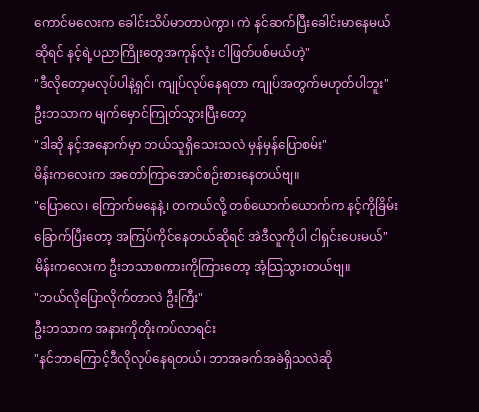ကောင်မလေးက ခေါင်းသိပ်မာတာပဲကွာ၊ ကဲ နင်ဆက်ပြီးခေါင်းမာနေမယ်ဆိုရင် နင့်ရဲ့ပညာကြိုးတွေအကုန်လုံး ငါဖြတ်ပစ်မယ်ဟဲ့"
"ဒီလိုတော့မလုပ်ပါနဲ့ရှင်၊ ကျုပ်လုပ်နေရတာ ကျုပ်အတွက်မဟုတ်ပါဘူး"
ဦးဘသာက မျက်မှောင်ကြုတ်သွားပြီးတော့
"ဒါဆို နင့်အနောက်မှာ ဘယ်သူရှိသေးသလဲ မှန်မှန်ပြောစမ်း"
မိန်းကလေးက အတော်ကြာအောင်စဉ်းစားနေတယ်ဗျ။
"ပြောလေ၊ ကြောက်မနေနဲ့၊ တကယ်လို့ တစ်ယောက်ယောက်က နင့်ကိုခြိမ်းခြောက်ပြီးတော့ အကြပ်ကိုင်နေတယ်ဆိုရင် အဲဒီလူကိုပါ ငါရှင်းပေးမယ်"
မိန်းကလေးက ဦးဘသာစကားကိုကြားတော့ အံ့သြသွားတယ်ဗျ။
"ဘယ်လိုပြောလိုက်တာလဲ ဦးကြီး"
ဦးဘသာက အနားကိုတိုးကပ်လာရင်း
"နင်ဘာကြောင့်ဒီလိုလုပ်နေရတယ်၊ ဘာအခက်အခဲရှိသလဲဆို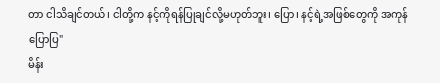တာ ငါသိချင်တယ်၊ ငါတို့က နင့်ကိုရန်ပြုချင်လို့မဟုတ်ဘူး၊ ပြော၊ နင့်ရဲ့အဖြစ်တွေကို အကုန်ပြောပြ"
မိန်း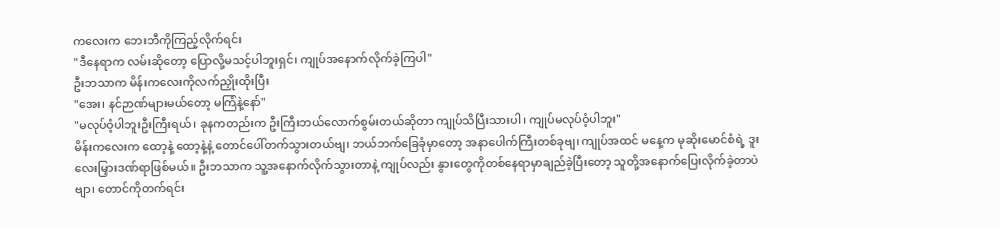ကလေးက ဘေးဘီကိုကြည့်လိုက်ရင်း
"ဒီနေရာက လမ်းဆိုတော့ ပြောလို့မသင့်ပါဘူးရှင်၊ ကျုပ်အနောက်လိုက်ခဲ့ကြပါ"
ဦးဘသာက မိန်းကလေးကိုလက်ညှိုးထိုးပြီး
"အေး၊ နင်ဉာဏ်များမယ်တော့ မကြံနဲ့နော်"
"မလုပ်ဝံ့ပါဘူးဦးကြီးရယ်၊ ခုနကတည်းက ဦးကြီးဘယ်လောက်စွမ်းတယ်ဆိုတာ ကျုပ်သိပြီးသားပါ၊ ကျုပ်မလုပ်ဝံ့ပါဘူး"
မိန်းကလေးက ထော့နဲ့ ထော့နဲ့နဲ့ တောင်ပေါ်တက်သွားတယ်ဗျ၊ ဘယ်ဘက်ခြေခုံမှာတော့ အနာပေါက်ကြီးတစ်ခုဗျ၊ ကျုပ်အထင် မနေ့က မုဆိုးမောင်စံရဲ့ ဒူးလေးမြှားဒဏ်ရာဖြစ်မယ်။ ဦးဘသာက သူ့အနောက်လိုက်သွားတာနဲ့ ကျုပ်လည်း နွားတွေကိုတစ်နေရာမှာချည်ခဲ့ပြီးတော့ သူတို့အနောက်ပြေးလိုက်ခဲ့တာပဲဗျာ၊ တောင်ကိုတက်ရင်း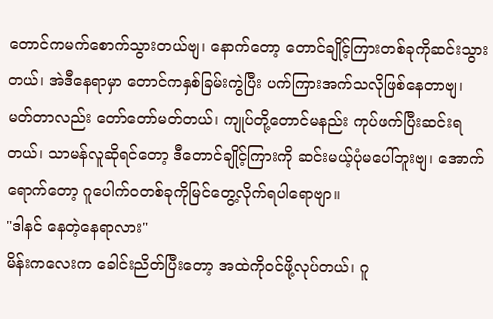တောင်ကမက်စောက်သွားတယ်ဗျ၊ နောက်တော့ တောင်ချိုင့်ကြားတစ်ခုကိုဆင်းသွားတယ်၊ အဲဒီနေရာမှာ တောင်ကနှစ်ခြမ်းကွဲပြီး ပက်ကြားအက်သလိုဖြစ်နေတာဗျ၊ မတ်တာလည်း တော်တော်မတ်တယ်၊ ကျုပ်တို့တောင်မနည်း ကုပ်ဖက်ပြီးဆင်းရတယ်၊ သာမန်လူဆိုရင်တော့ ဒီတောင်ချိုင့်ကြားကို ဆင်းမယ့်ပုံမပေါ်ဘူးဗျ၊ အောက်ရောက်တော့ ဂူပေါက်ဝတစ်ခုကိုမြင်တွေ့လိုက်ရပါရောဗျာ။
"ဒါနင် နေတဲ့နေရာလား"
မိန်းကလေးက ခေါင်းညိတ်ပြီးတော့ အထဲကိုဝင်ဖို့လုပ်တယ်၊ ဂူ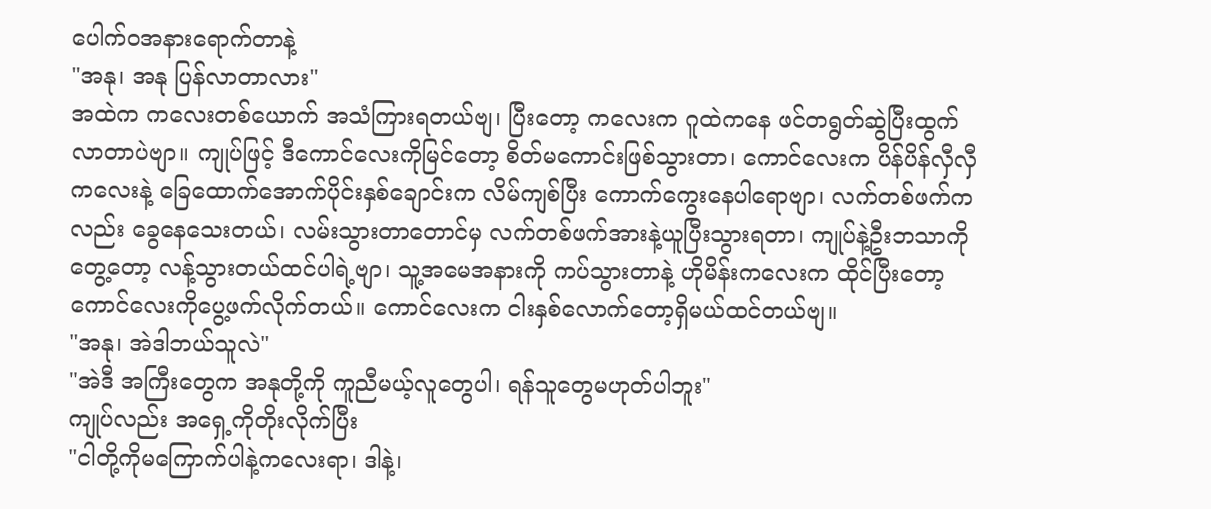ပေါက်ဝအနားရောက်တာနဲ့
"အနု၊ အနု ပြန်လာတာလား"
အထဲက ကလေးတစ်ယောက် အသံကြားရတယ်ဗျ၊ ပြီးတော့ ကလေးက ဂူထဲကနေ ဖင်တရွတ်ဆွဲပြီးထွက်လာတာပဲဗျာ။ ကျုပ်ဖြင့် ဒီကောင်လေးကိုမြင်တော့ စိတ်မကောင်းဖြစ်သွားတာ၊ ကောင်လေးက ပိန်ပိန်လှီလှီကလေးနဲ့ ခြေထောက်အောက်ပိုင်းနှစ်ချောင်းက လိမ်ကျစ်ပြီး ကောက်ကွေးနေပါရောဗျာ၊ လက်တစ်ဖက်ကလည်း ခွေနေသေးတယ်၊ လမ်းသွားတာတောင်မှ လက်တစ်ဖက်အားနဲ့ယူပြီးသွားရတာ၊ ကျုပ်နဲ့ဦးဘသာကိုတွေ့တော့ လန့်သွားတယ်ထင်ပါရဲ့ဗျာ၊ သူ့အမေအနားကို ကပ်သွားတာနဲ့ ဟိုမိန်းကလေးက ထိုင်ပြီးတော့ ကောင်လေးကိုပွေ့ဖက်လိုက်တယ်။ ကောင်လေးက ငါးနှစ်လောက်တော့ရှိမယ်ထင်တယ်ဗျ။
"အနု၊ အဲဒါဘယ်သူလဲ"
"အဲဒီ အကြီးတွေက အနုတို့ကို ကူညီမယ့်လူတွေပါ၊ ရန်သူတွေမဟုတ်ပါဘူး"
ကျုပ်လည်း အရှေ့ကိုတိုးလိုက်ပြီး
"ငါတို့ကိုမကြောက်ပါနဲ့ကလေးရာ၊ ဒါနဲ့၊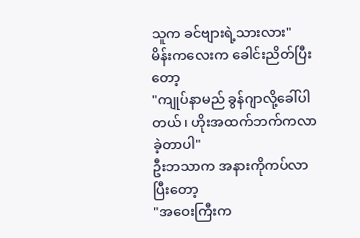သူက ခင်ဗျားရဲ့သားလား"
မိန်းကလေးက ခေါင်းညိတ်ပြီးတော့
"ကျုပ်နာမည် ခွန်ဂျာလို့ခေါ်ပါတယ်၊ ဟိုးအထက်ဘက်ကလာခဲ့တာပါ"
ဦးဘသာက အနားကိုကပ်လာပြီးတော့
"အဝေးကြီးက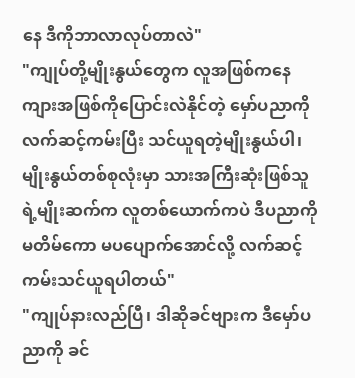နေ ဒီကိုဘာလာလုပ်တာလဲ"
"ကျုပ်တို့မျိုးနွယ်တွေက လူအဖြစ်ကနေ ကျားအဖြစ်ကိုပြောင်းလဲနိုင်တဲ့ မှော်ပညာကိုလက်ဆင့်ကမ်းပြီး သင်ယူရတဲ့မျိုးနွယ်ပါ၊ မျိုးနွယ်တစ်စုလုံးမှာ သားအကြီးဆုံးဖြစ်သူရဲ့မျိုးဆက်က လူတစ်ယောက်ကပဲ ဒီပညာကို မတိမ်ကော မပပျောက်အောင်လို့ လက်ဆင့်ကမ်းသင်ယူရပါတယ်"
"ကျုပ်နားလည်ပြီ၊ ဒါဆိုခင်ဗျားက ဒီမှော်ပညာကို ခင်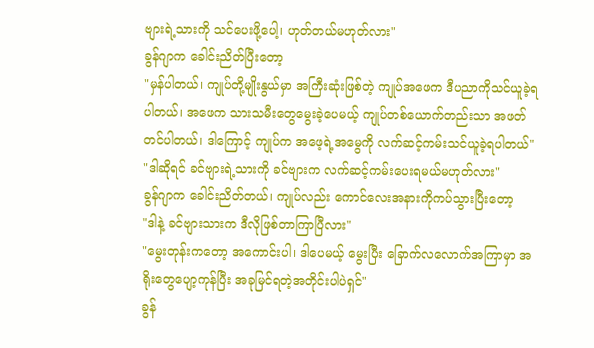ဗျားရဲ့သားကို သင်ပေးဖို့ပေါ့၊ ဟုတ်တယ်မဟုတ်လား"
ခွန်ဂျာက ခေါင်းညိတ်ပြီးတော့
"မှန်ပါတယ်၊ ကျုပ်တို့မျိုးနွယ်မှာ အကြီးဆုံးဖြစ်တဲ့ ကျုပ်အဖေက ဒီပညာကိုသင်ယူခဲ့ရပါတယ်၊ အဖေက သားသမီးတွေမွေးခဲ့ပေမယ့် ကျုပ်တစ်ယောက်တည်းသာ အဖတ်တင်ပါတယ်၊ ဒါကြောင့် ကျုပ်က အဖေ့ရဲ့အမွေကို လက်ဆင့်ကမ်းသင်ယူခဲ့ရပါတယ်"
"ဒါဆိုရင် ခင်ဗျားရဲ့သားကို ခင်ဗျားက လက်ဆင့်ကမ်းပေးရမယ်မဟုတ်လား"
ခွန်ဂျာက ခေါင်းညိတ်တယ်၊ ကျုပ်လည်း ကောင်လေးအနားကိုကပ်သွားပြီးတော့
"ဒါနဲ့ ခင်ဗျားသားက ဒီလိုဖြစ်တာကြာပြီလား"
"မွေးတုန်းကတော့ အကောင်းပါ၊ ဒါပေမယ့် မွေးပြီး ခြောက်လလောက်အကြာမှာ အရိုးတွေပျော့ကုန်ပြီး အခုမြင်ရတဲ့အတိုင်းပါပဲရှင်"
ခွန်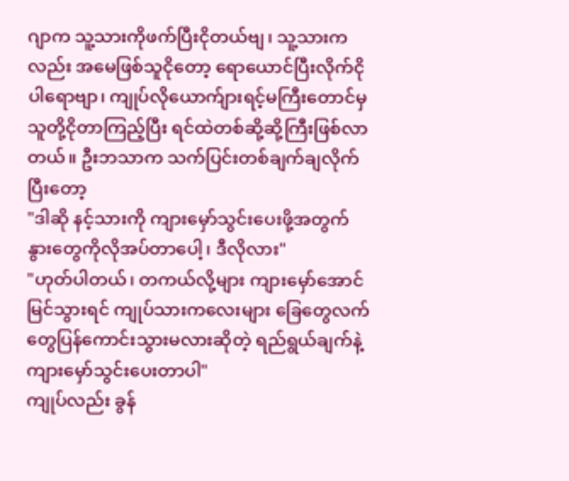ဂျာက သူ့သားကိုဖက်ပြီးငိုတယ်ဗျ၊ သူ့သားကလည်း အမေဖြစ်သူငိုတော့ ရောယောင်ပြီးလိုက်ငိုပါရောဗျာ၊ ကျုပ်လိုယောက်ျားရင့်မကြီးတောင်မှ သူတို့ငိုတာကြည့်ပြီး ရင်ထဲတစ်ဆို့ဆို့ကြီးဖြစ်လာတယ်။ ဦးဘသာက သက်ပြင်းတစ်ချက်ချလိုက်ပြီးတော့
"ဒါဆို နင့်သားကို ကျားမှော်သွင်းပေးဖို့အတွက် နွားတွေကိုလိုအပ်တာပေါ့၊ ဒီလိုလား"
"ဟုတ်ပါတယ်၊ တကယ်လို့များ ကျားမှော်အောင်မြင်သွားရင် ကျုပ်သားကလေးများ ခြေတွေလက်တွေပြန်ကောင်းသွားမလားဆိုတဲ့ ရည်ရွယ်ချက်နဲ့ ကျားမှော်သွင်းပေးတာပါ"
ကျုပ်လည်း ခွန်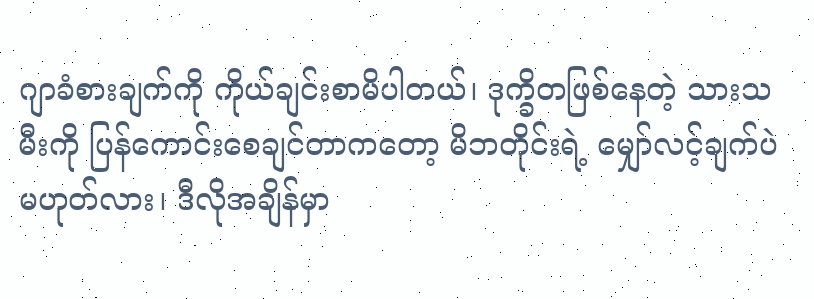ဂျာခံစားချက်ကို ကိုယ်ချင်းစာမိပါတယ်၊ ဒုက္ခိတဖြစ်နေတဲ့ သားသမီးကို ပြန်ကောင်းစေချင်တာကတော့ မိဘတိုင်းရဲ့ မျှော်လင့်ချက်ပဲမဟုတ်လား၊ ဒီလိုအချိန်မှာ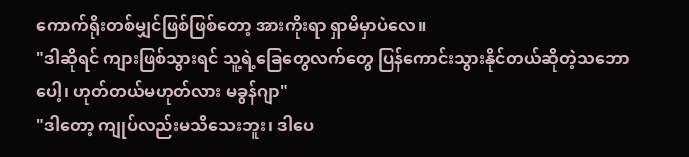ကောက်ရိုးတစ်မျှင်ဖြစ်ဖြစ်တော့ အားကိုးရာ ရှာမိမှာပဲလေ။
"ဒါဆိုရင် ကျားဖြစ်သွားရင် သူ့ရဲ့ခြေတွေလက်တွေ ပြန်ကောင်းသွားနိုင်တယ်ဆိုတဲ့သဘောပေါ့၊ ဟုတ်တယ်မဟုတ်လား မခွန်ဂျာ"
"ဒါတော့ ကျုပ်လည်းမသိသေးဘူး၊ ဒါပေ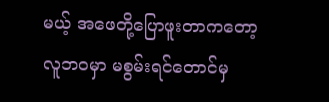မယ့် အဖေတို့ပြောဖူးတာကတော့ လူဘဝမှာ မစွမ်းရင်တောင်မှ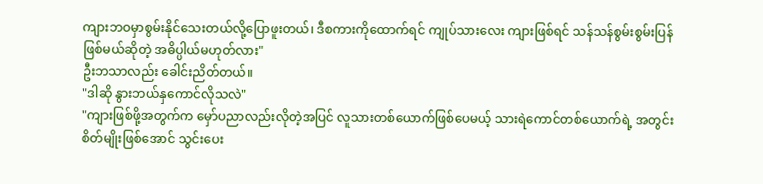ကျားဘဝမှာစွမ်းနိုင်သေးတယ်လို့ပြောဖူးတယ်၊ ဒီစကားကိုထောက်ရင် ကျုပ်သားလေး ကျားဖြစ်ရင် သန်သန်စွမ်းစွမ်းပြန်ဖြစ်မယ်ဆိုတဲ့ အဓိပ္ပါယ်မဟုတ်လား"
ဦးဘသာလည်း ခေါင်းညိတ်တယ်။
"ဒါဆို နွားဘယ်နှကောင်လိုသလဲ"
"ကျားဖြစ်ဖို့အတွက်က မှော်ပညာလည်းလိုတဲ့အပြင် လူသားတစ်ယောက်ဖြစ်ပေမယ့် သားရဲကောင်တစ်ယောက်ရဲ့ အတွင်းစိတ်မျိုးဖြစ်အောင် သွင်းပေး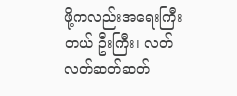ဖို့ကလည်းအရေးကြီးတယ် ဦးကြီး၊ လတ်လတ်ဆတ်ဆတ်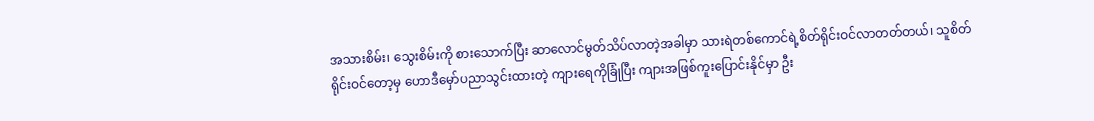အသားစိမ်း၊ သွေးစိမ်းကို စားသောက်ပြီး ဆာလောင်မွတ်သိပ်လာတဲ့အခါမှာ သားရဲတစ်ကောင်ရဲ့စိတ်ရိုင်းဝင်လာတတ်တယ်၊ သူစိတ်ရိုင်းဝင်တော့မှ ဟောဒီမှော်ပညာသွင်းထားတဲ့ ကျားရေကိုခြုံပြီး ကျားအဖြစ်ကူးပြောင်းနိုင်မှာ ဦး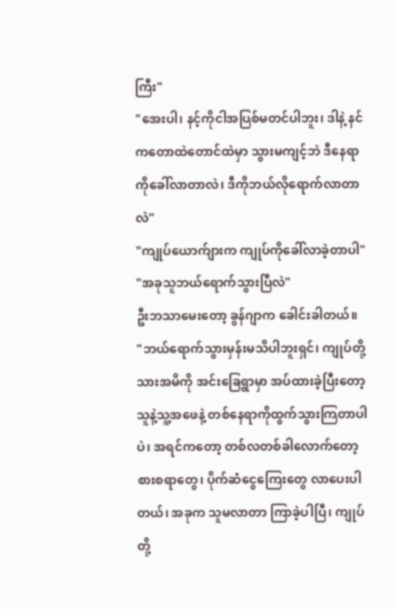ကြီး"
"အေးပါ၊ နင့်ကိုငါအပြစ်မတင်ပါဘူး၊ ဒါနဲ့ နင်ကတောထဲတောင်ထဲမှာ သွားမကျင့်ဘဲ ဒီနေရာကိုခေါ်လာတာလဲ၊ ဒီကိုဘယ်လိုရောက်လာတာလဲ"
"ကျုပ်ယောက်ျားက ကျုပ်ကိုခေါ်လာခဲ့တာပါ"
"အခုသူဘယ်ရောက်သွားပြီလဲ"
ဦးဘသာမေးတော့ ခွန်ဂျာက ခေါင်းခါတယ်။
"ဘယ်ရောက်သွားမှန်းမသိပါဘူးရှင်၊ ကျုပ်တို့သားအမိကို အင်းခြေရွာမှာ အပ်ထားခဲ့ပြီးတော့ သူနဲ့သူ့အဖေနဲ့ တစ်နေရာကိုထွက်သွားကြတာပါပဲ၊ အရင်ကတော့ တစ်လတစ်ခါလောက်တော့ စားစရာတွေ၊ ပိုက်ဆံငွေကြေးတွေ လာပေးပါတယ်၊ အခုက သူမလာတာ ကြာခဲ့ပါပြီ၊ ကျုပ်တို့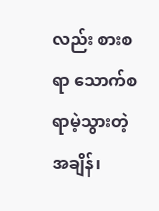လည်း စားစရာ သောက်စရာမဲ့သွားတဲ့အချိန်၊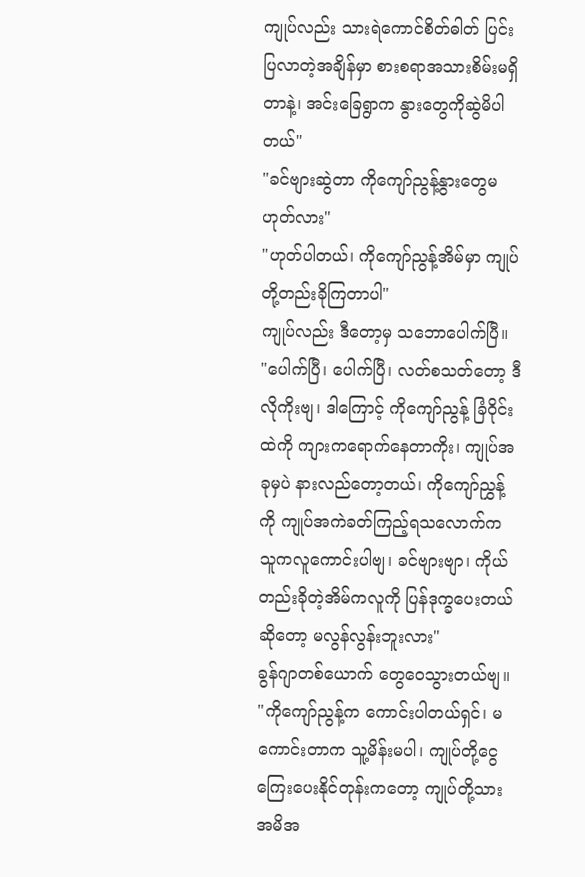ကျုပ်လည်း သားရဲကောင်စိတ်ဓါတ် ပြင်းပြလာတဲ့အချိန်မှာ စားစရာအသားစိမ်းမရှိတာနဲ့၊ အင်းခြေရွာက နွားတွေကိုဆွဲမိပါတယ်"
"ခင်ဗျားဆွဲတာ ကိုကျော်ညွန့်နွားတွေမဟုတ်လား"
"ဟုတ်ပါတယ်၊ ကိုကျော်ညွန့်အိမ်မှာ ကျုပ်တို့တည်းခိုကြတာပါ"
ကျုပ်လည်း ဒီတော့မှ သဘောပေါက်ပြီ။
"ပေါက်ပြီ၊ ပေါက်ပြီ၊ လတ်စသတ်တော့ ဒီလိုကိုးဗျ၊ ဒါကြောင့် ကိုကျော်ညွန့် ခြံဝိုင်းထဲကို ကျားကရောက်နေတာကိုး၊ ကျုပ်အခုမှပဲ နားလည်တော့တယ်၊ ကိုကျော်ညွှန့်ကို ကျုပ်အကဲခတ်ကြည့်ရသလောက်က သူကလူကောင်းပါဗျ၊ ခင်ဗျားဗျာ၊ ကိုယ်တည်းခိုတဲ့အိမ်ကလူကို ပြန်ဒုက္ခပေးတယ်ဆိုတော့ မလွန်လွန်းဘူးလား"
ခွန်ဂျာတစ်ယောက် တွေဝေသွားတယ်ဗျ။
"ကိုကျော်ညွန့်က ကောင်းပါတယ်ရှင်၊ မကောင်းတာက သူ့မိန်းမပါ၊ ကျုပ်တို့ငွေကြေးပေးနိုင်တုန်းကတော့ ကျုပ်တို့သားအမိအ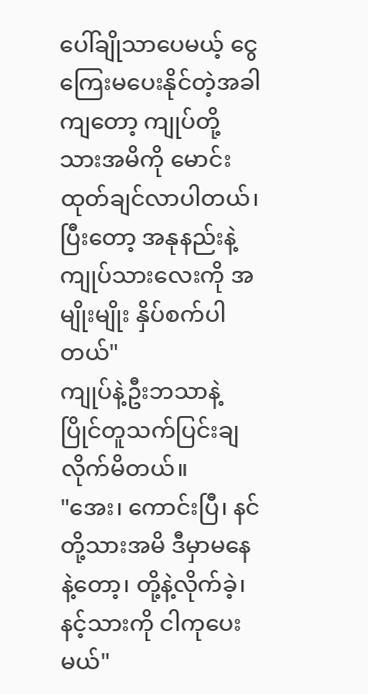ပေါ်ချိုသာပေမယ့် ငွေကြေးမပေးနိုင်တဲ့အခါကျတော့ ကျုပ်တို့သားအမိကို မောင်းထုတ်ချင်လာပါတယ်၊ ပြီးတော့ အနုနည်းနဲ့ ကျုပ်သားလေးကို အမျိုးမျိုး နှိပ်စက်ပါတယ်"
ကျုပ်နဲ့ဦးဘသာနဲ့ ပြိုင်တူသက်ပြင်းချလိုက်မိတယ်။
"အေး၊ ကောင်းပြီ၊ နင်တို့သားအမိ ဒီမှာမနေနဲ့တော့၊ တို့နဲ့လိုက်ခဲ့၊ နင့်သားကို ငါကုပေးမယ်"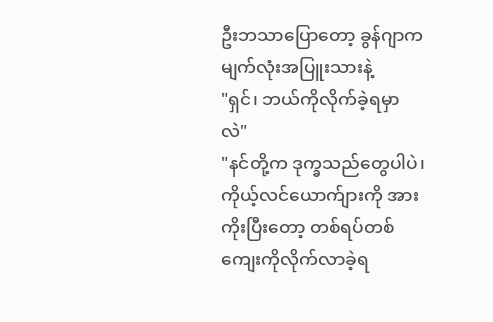ဦးဘသာပြောတော့ ခွန်ဂျာက မျက်လုံးအပြူးသားနဲ့
"ရှင်၊ ဘယ်ကိုလိုက်ခဲ့ရမှာလဲ"
"နင်တို့က ဒုက္ခသည်တွေပါပဲ၊ ကိုယ့်လင်ယောက်ျားကို အားကိုးပြီးတော့ တစ်ရပ်တစ်ကျေးကိုလိုက်လာခဲ့ရ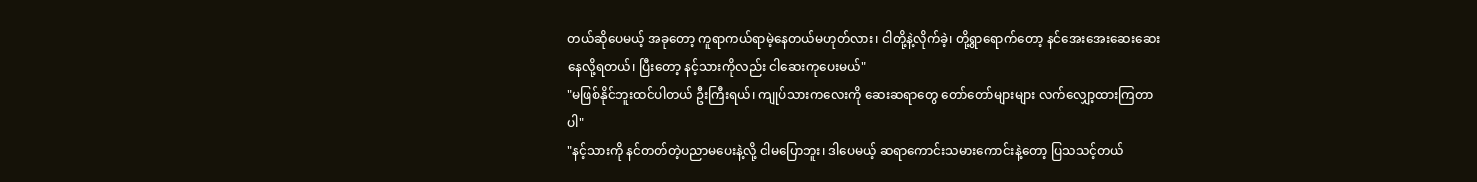တယ်ဆိုပေမယ့် အခုတော့ ကူရာကယ်ရာမဲ့နေတယ်မဟုတ်လား၊ ငါတို့နဲ့လိုက်ခဲ့၊ တို့ရွာရောက်တော့ နင်အေးအေးဆေးဆေးနေလို့ရတယ်၊ ပြီးတော့ နင့်သားကိုလည်း ငါဆေးကုပေးမယ်"
"မဖြစ်နိုင်ဘူးထင်ပါတယ် ဦးကြီးရယ်၊ ကျုပ်သားကလေးကို ဆေးဆရာတွေ တော်တော်များများ လက်လျှော့ထားကြတာပါ"
"နင့်သားကို နင်တတ်တဲ့ပညာမပေးနဲ့လို့ ငါမပြောဘူး၊ ဒါပေမယ့် ဆရာကောင်းသမားကောင်းနဲ့တော့ ပြသသင့်တယ်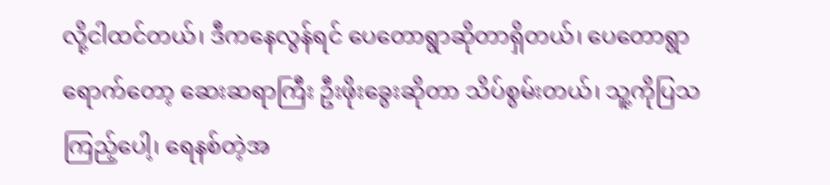လို့ငါထင်တယ်၊ ဒီကနေလွန်ရင် ပေတောရွာဆိုတာရှိတယ်၊ ပေတောရွာရောက်တော့ ဆေးဆရာကြီး ဦးဖိုးခွေးဆိုတာ သိပ်စွမ်းတယ်၊ သူ့ကိုပြသကြည့်ပေါ့၊ ရေနစ်တဲ့အ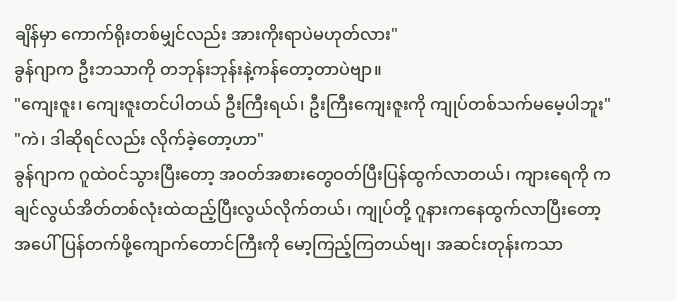ချိန်မှာ ကောက်ရိုးတစ်မျှင်လည်း အားကိုးရာပဲမဟုတ်လား"
ခွန်ဂျာက ဦးဘသာကို တဘုန်းဘုန်းနဲ့ကန်တော့တာပဲဗျာ။
"ကျေးဇူး၊ ကျေးဇူးတင်ပါတယ် ဦးကြီးရယ်၊ ဦးကြီးကျေးဇူးကို ကျုပ်တစ်သက်မမေ့ပါဘူး"
"ကဲ၊ ဒါဆိုရင်လည်း လိုက်ခဲ့တော့ဟာ"
ခွန်ဂျာက ဂူထဲဝင်သွားပြီးတော့ အဝတ်အစားတွေဝတ်ပြီးပြန်ထွက်လာတယ်၊ ကျားရေကို ကချင်လွယ်အိတ်တစ်လုံးထဲထည့်ပြီးလွယ်လိုက်တယ်၊ ကျုပ်တို့ ဂူနားကနေထွက်လာပြီးတော့ အပေါ်ပြန်တက်ဖို့ကျောက်တောင်ကြီးကို မော့ကြည့်ကြတယ်ဗျ၊ အဆင်းတုန်းကသာ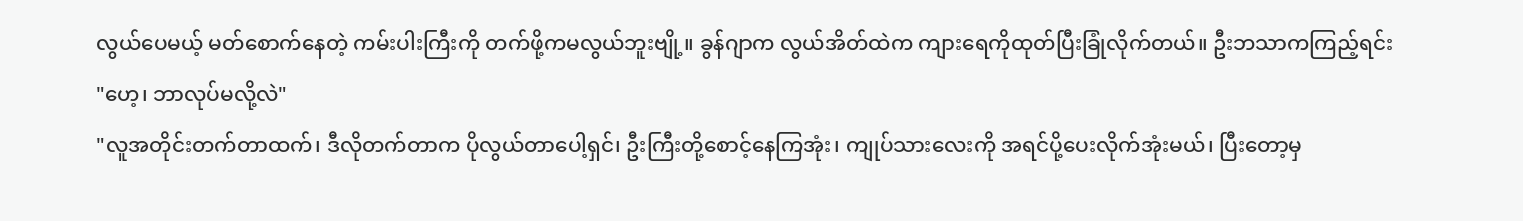လွယ်ပေမယ့် မတ်စောက်နေတဲ့ ကမ်းပါးကြီးကို တက်ဖို့ကမလွယ်ဘူးဗျို့။ ခွန်ဂျာက လွယ်အိတ်ထဲက ကျားရေကိုထုတ်ပြီးခြုံလိုက်တယ်။ ဦးဘသာကကြည့်ရင်း
"ဟေ့၊ ဘာလုပ်မလို့လဲ"
"လူအတိုင်းတက်တာထက်၊ ဒီလိုတက်တာက ပိုလွယ်တာပေါ့ရှင်၊ ဦးကြီးတို့စောင့်နေကြအုံး၊ ကျုပ်သားလေးကို အရင်ပို့ပေးလိုက်အုံးမယ်၊ ပြီးတော့မှ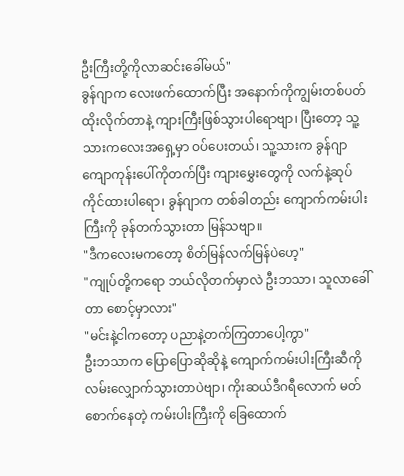ဦးကြီးတို့ကိုလာဆင်းခေါ်မယ်"
ခွန်ဂျာက လေးဖက်ထောက်ပြီး အနောက်ကိုကျွမ်းတစ်ပတ်ထိုးလိုက်တာနဲ့ ကျားကြီးဖြစ်သွားပါရောဗျာ၊ ပြီးတော့ သူ့သားကလေးအရှေ့မှာ ဝပ်ပေးတယ်၊ သူ့သားက ခွန်ဂျာကျောကုန်းပေါ်ကိုတက်ပြီး ကျားမွှေးတွေကို လက်နဲ့ဆုပ်ကိုင်ထားပါရော၊ ခွန်ဂျာက တစ်ခါတည်း ကျောက်ကမ်းပါးကြီးကို ခုန်တက်သွားတာ မြန်သဗျာ။
"ဒီကလေးမကတော့ စိတ်မြန်လက်မြန်ပဲဟေ့"
"ကျုပ်တို့ကရော ဘယ်လိုတက်မှာလဲ ဦးဘသာ၊ သူလာခေါ်တာ စောင့်မှာလား"
"မင်းနဲ့ငါကတော့ ပညာနဲ့တက်ကြတာပေါ့ကွာ"
ဦးဘသာက ပြောပြောဆိုဆိုနဲ့ ကျောက်ကမ်းပါးကြီးဆီကို လမ်းလျှောက်သွားတာပဲဗျာ၊ ကိုးဆယ်ဒီဂရီလောက် မတ်စောက်နေတဲ့ ကမ်းပါးကြီးကို ခြေထောက်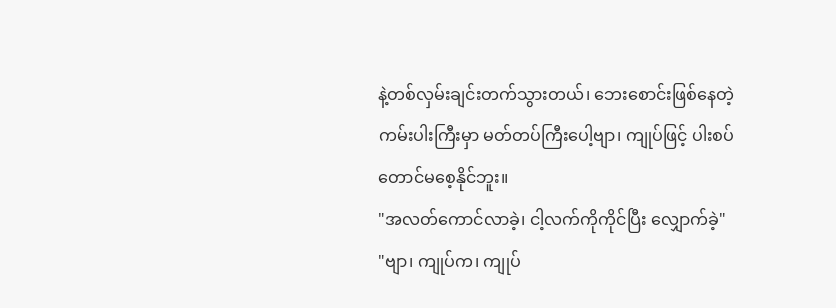နဲ့တစ်လှမ်းချင်းတက်သွားတယ်၊ ဘေးစောင်းဖြစ်နေတဲ့ကမ်းပါးကြီးမှာ မတ်တပ်ကြီးပေါ့ဗျာ၊ ကျုပ်ဖြင့် ပါးစပ်တောင်မစေ့နိုင်ဘူး။
"အလတ်ကောင်လာခဲ့၊ ငါ့လက်ကိုကိုင်ပြီး လျှောက်ခဲ့"
"ဗျာ၊ ကျုပ်က၊ ကျုပ်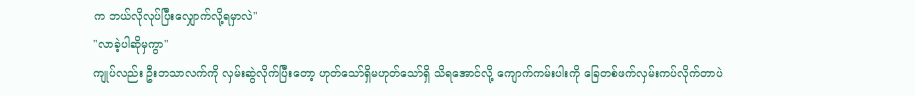က ဘယ်လိုလုပ်ပြီးလျှောက်လို့ရမှာလဲ"
"လာခဲ့ပါဆိုမှကွာ"
ကျုပ်လည်း ဦးဘသာလက်ကို လှမ်းဆွဲလိုက်ပြီးတော့ ဟုတ်သော်ရှိမဟုတ်သော်ရှိ သိရအောင်လို့ ကျောက်ကမ်းပါးကို ခြေတစ်ဖက်လှမ်းကပ်လိုက်တာပဲ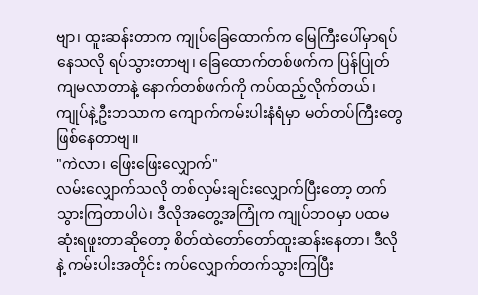ဗျာ၊ ထူးဆန်းတာက ကျုပ်ခြေထောက်က မြေကြီးပေါ်မှာရပ်နေသလို ရပ်သွားတာဗျ၊ ခြေထောက်တစ်ဖက်က ပြန်ပြုတ်ကျမလာတာနဲ့ နောက်တစ်ဖက်ကို ကပ်ထည့်လိုက်တယ်၊ ကျုပ်နဲ့ဦးဘသာက ကျောက်ကမ်းပါးနံရံမှာ မတ်တပ်ကြီးတွေဖြစ်နေတာဗျ။
"ကဲလာ၊ ဖြေးဖြေးလျှောက်"
လမ်းလျှောက်သလို တစ်လှမ်းချင်းလျှောက်ပြီးတော့ တက်သွားကြတာပါပဲ၊ ဒီလိုအတွေ့အကြုံက ကျုပ်ဘဝမှာ ပထမဆုံးရဖူးတာဆိုတော့ စိတ်ထဲတော်တော်ထူးဆန်းနေတာ၊ ဒီလိုနဲ့ ကမ်းပါးအတိုင်း ကပ်လျှောက်တက်သွားကြပြီး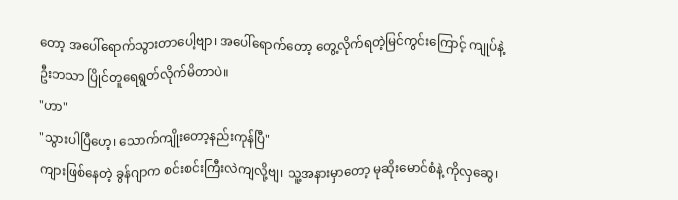တော့ အပေါ်ရောက်သွားတာပေါ့ဗျာ၊ အပေါ်ရောက်တော့ တွေ့လိုက်ရတဲ့မြင်ကွင်းကြောင့် ကျုပ်နဲ့ဦးဘသာ ပြိုင်တူရေရွတ်လိုက်မိတာပဲ။
"ဟာ"
"သွားပါပြီဟေ့၊ သောက်ကျိုးတော့နည်းကုန်ပြီ"
ကျားဖြစ်နေတဲ့ ခွန်ဂျာက စင်းစင်းကြီးလဲကျလို့ဗျ၊ သူ့အနားမှာတော့ မုဆိုးမောင်စံနဲ့ ကိုလှဆွေ၊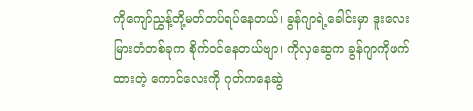ကိုကျော်ညွှန့်တို့မတ်တပ်ရပ်နေတယ်၊ ခွန်ဂျာရဲ့ခေါင်းမှာ ဒူးလေးမြားတံတစ်ခုက စိုက်ဝင်နေတယ်ဗျာ၊ ကိုလှဆွေက ခွန်ဂျာကိုဖက်ထားတဲ့ ကောင်လေးကို ဂုတ်ကနေဆွဲ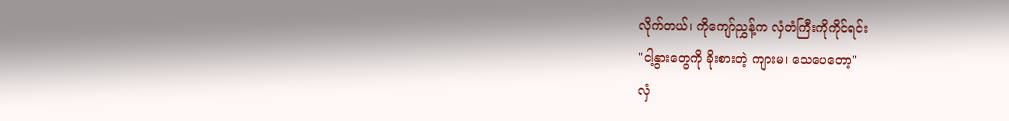လိုက်တယ်၊ ကိုကျော်ညွှန့်က လှံတံကြီးကိုကိုင်ရင်း
"ငါ့နွားတွေကို ခိုးစားတဲ့ ကျားမ၊ သေပေတော့"
လှံ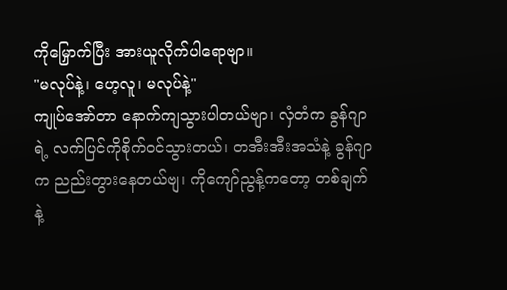ကိုမြှောက်ပြီး အားယူလိုက်ပါရောဗျာ။
"မလုပ်နဲ့၊ ဟေ့လူ၊ မလုပ်နဲ့"
ကျုပ်အော်တာ နောက်ကျသွားပါတယ်ဗျာ၊ လှံတံက ခွန်ဂျာရဲ့ လက်ပြင်ကိုစိုက်ဝင်သွားတယ်၊ တအီးအီးအသံနဲ့ ခွန်ဂျာက ညည်းတွားနေတယ်ဗျ၊ ကိုကျော်ညွန့်ကတော့ တစ်ချက်နဲ့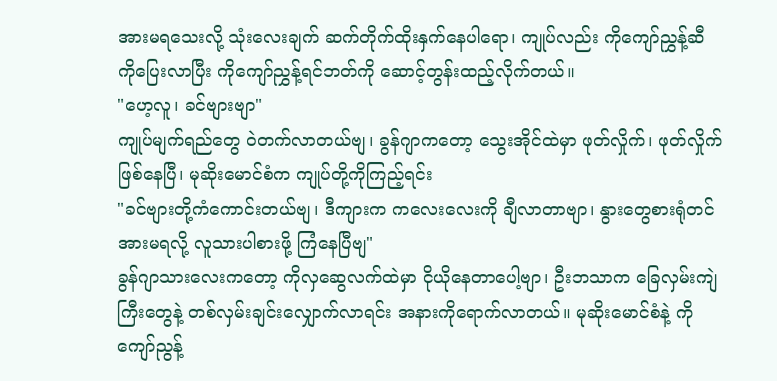အားမရသေးလို့ သုံးလေးချက် ဆက်တိုက်ထိုးနှက်နေပါရော၊ ကျုပ်လည်း ကိုကျော်ညွှန့်ဆီကိုပြေးလာပြီး ကိုကျော်ညွှန့်ရင်ဘတ်ကို ဆောင့်တွန်းထည့်လိုက်တယ်။
"ဟေ့လူ၊ ခင်ဗျားဗျာ"
ကျုပ်မျက်ရည်တွေ ဝဲတက်လာတယ်ဗျ၊ ခွန်ဂျာကတော့ သွေးအိုင်ထဲမှာ ဖုတ်လှိုက်၊ ဖုတ်လှိုက်ဖြစ်နေပြီ၊ မုဆိုးမောင်စံက ကျုပ်တို့ကိုကြည့်ရင်း
"ခင်ဗျားတို့ကံကောင်းတယ်ဗျ၊ ဒီကျားက ကလေးလေးကို ချီလာတာဗျာ၊ နွားတွေစားရုံတင်အားမရလို့ လူသားပါစားဖို့ ကြံနေပြီဗျ"
ခွန်ဂျာသားလေးကတော့ ကိုလှဆွေလက်ထဲမှာ ငိုယိုနေတာပေါ့ဗျာ၊ ဦးဘသာက ခြေလှမ်းကျဲကြီးတွေနဲ့ တစ်လှမ်းချင်းလျှောက်လာရင်း အနားကိုရောက်လာတယ်။ မုဆိုးမောင်စံနဲ့ ကိုကျော်ညွန့်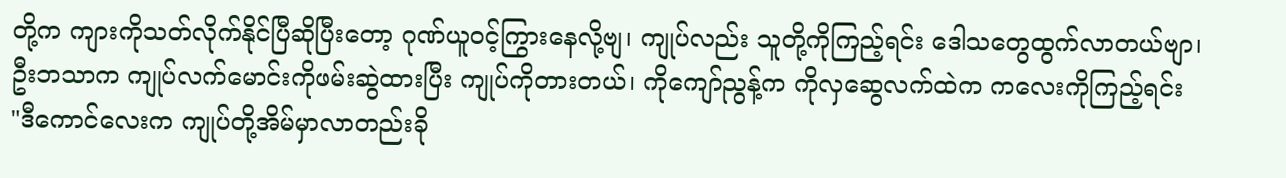တို့က ကျားကိုသတ်လိုက်နိုင်ပြီဆိုပြီးတော့ ဂုဏ်ယူဝင့်ကြွားနေလို့ဗျ၊ ကျုပ်လည်း သူတို့ကိုကြည့်ရင်း ဒေါသတွေထွက်လာတယ်ဗျာ၊ ဦးဘသာက ကျုပ်လက်မောင်းကိုဖမ်းဆွဲထားပြီး ကျုပ်ကိုတားတယ်၊ ကိုကျော်ညွန့်က ကိုလှဆွေလက်ထဲက ကလေးကိုကြည့်ရင်း
"ဒီကောင်လေးက ကျုပ်တို့အိမ်မှာလာတည်းခို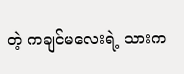တဲ့ ကချင်မလေးရဲ့ သားက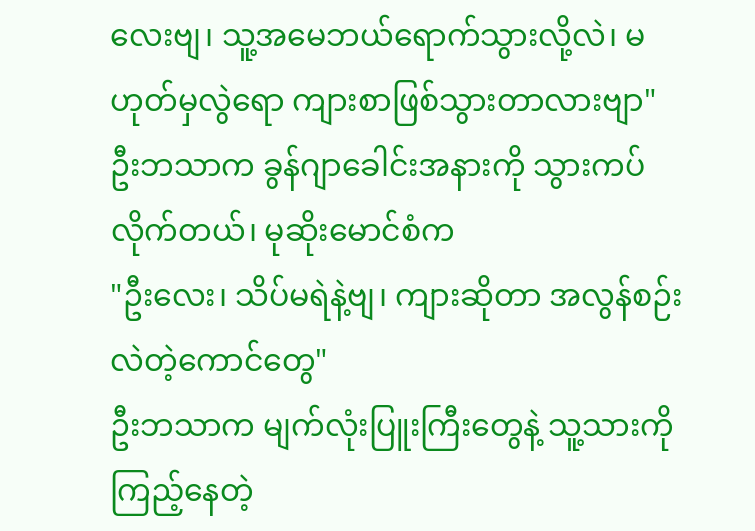လေးဗျ၊ သူ့အမေဘယ်ရောက်သွားလို့လဲ၊ မဟုတ်မှလွဲရော ကျားစာဖြစ်သွားတာလားဗျာ"
ဦးဘသာက ခွန်ဂျာခေါင်းအနားကို သွားကပ်လိုက်တယ်၊ မုဆိုးမောင်စံက
"ဦးလေး၊ သိပ်မရဲနဲ့ဗျ၊ ကျားဆိုတာ အလွန်စဉ်းလဲတဲ့ကောင်တွေ"
ဦးဘသာက မျက်လုံးပြူးကြီးတွေနဲ့ သူ့သားကိုကြည့်နေတဲ့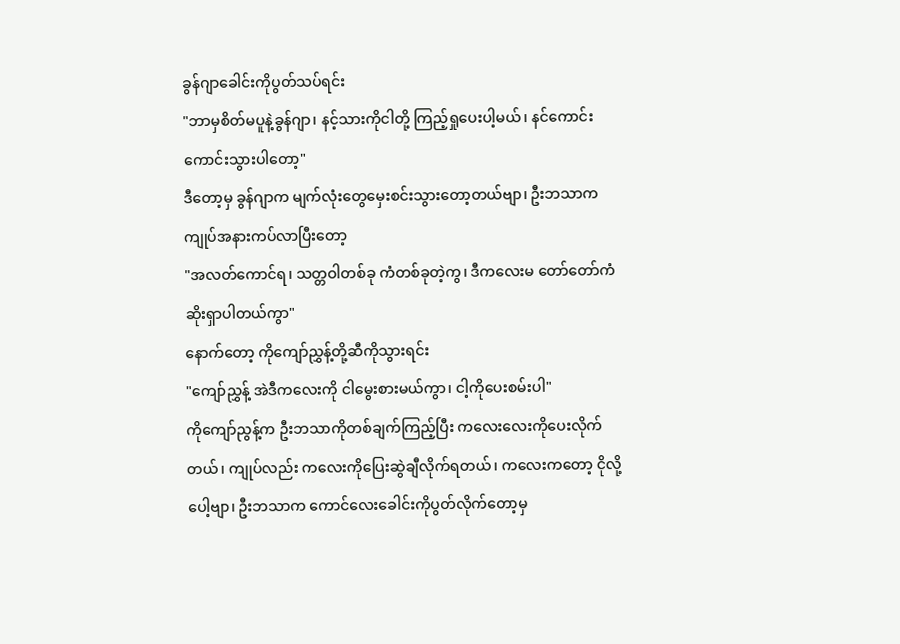ခွန်ဂျာခေါင်းကိုပွတ်သပ်ရင်း
"ဘာမှစိတ်မပူနဲ့ခွန်ဂျာ၊ နင့်သားကိုငါတို့ ကြည့်ရှုပေးပါ့မယ်၊ နင်ကောင်းကောင်းသွားပါတော့"
ဒီတော့မှ ခွန်ဂျာက မျက်လုံးတွေမှေးစင်းသွားတော့တယ်ဗျာ၊ ဦးဘသာက ကျုပ်အနားကပ်လာပြီးတော့
"အလတ်ကောင်ရ၊ သတ္တဝါတစ်ခု ကံတစ်ခုတဲ့ကွ၊ ဒီကလေးမ တော်တော်ကံဆိုးရှာပါတယ်ကွာ"
နောက်တော့ ကိုကျော်ညွှန့်တို့ဆီကိုသွားရင်း
"ကျော်ညွှန့် အဲဒီကလေးကို ငါမွေးစားမယ်ကွာ၊ ငါ့ကိုပေးစမ်းပါ"
ကိုကျော်ညွန့်က ဦးဘသာကိုတစ်ချက်ကြည့်ပြီး ကလေးလေးကိုပေးလိုက်တယ်၊ ကျုပ်လည်း ကလေးကိုပြေးဆွဲချီလိုက်ရတယ်၊ ကလေးကတော့ ငိုလို့ပေါ့ဗျာ၊ ဦးဘသာက ကောင်လေးခေါင်းကိုပွတ်လိုက်တော့မှ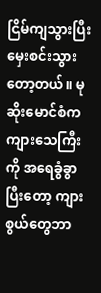ငြိမ်ကျသွားပြီး မှေးစင်းသွားတော့တယ်။ မုဆိုးမောင်စံက ကျားသေကြီးကို အရေခွံခွာပြီးတော့ ကျားစွယ်တွေဘာ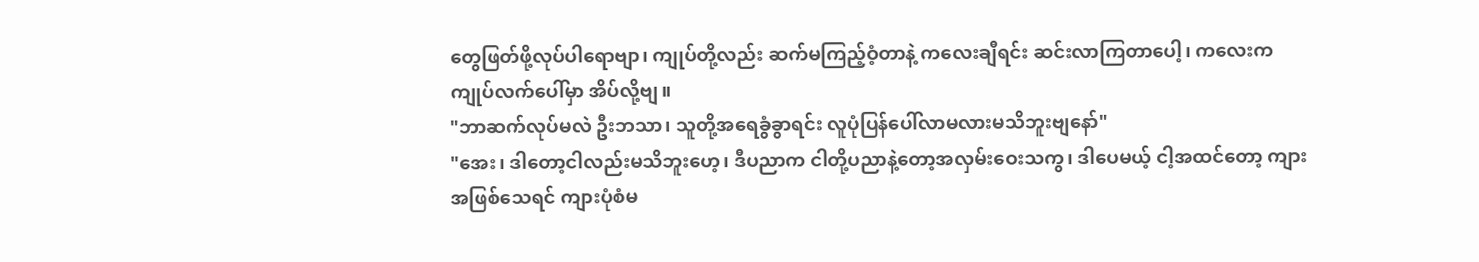တွေဖြတ်ဖို့လုပ်ပါရောဗျာ၊ ကျုပ်တို့လည်း ဆက်မကြည့်ဝံ့တာနဲ့ ကလေးချီရင်း ဆင်းလာကြတာပေါ့၊ ကလေးက ကျုပ်လက်ပေါ်မှာ အိပ်လို့ဗျ။
"ဘာဆက်လုပ်မလဲ ဦးဘသာ၊ သူတို့အရေခွံခွာရင်း လူပုံပြန်ပေါ်လာမလားမသိဘူးဗျနော်"
"အေး၊ ဒါတော့ငါလည်းမသိဘူးဟေ့၊ ဒီပညာက ငါတို့ပညာနဲ့တော့အလှမ်းဝေးသကွ၊ ဒါပေမယ့် ငါ့အထင်တော့ ကျားအဖြစ်သေရင် ကျားပုံစံမ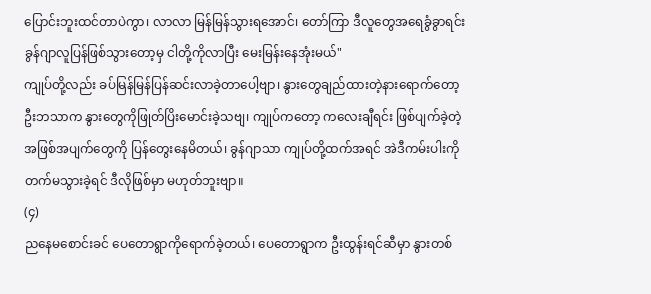ပြောင်းဘူးထင်တာပဲကွာ၊ လာလာ မြန်မြန်သွားရအောင်၊ တော်ကြာ ဒီလူတွေအရေခွံခွာရင်း ခွန်ဂျာလူပြန်ဖြစ်သွားတော့မှ ငါတို့ကိုလာပြီး မေးမြန်းနေအုံးမယ်"
ကျုပ်တို့လည်း ခပ်မြန်မြန်ပြန်ဆင်းလာခဲ့တာပေါ့ဗျာ၊ နွားတွေချည်ထားတဲ့နားရောက်တော့ ဦးဘသာက နွားတွေကိုဖြုတ်ပြိးမောင်းခဲ့သဗျ၊ ကျုပ်ကတော့ ကလေးချီရင်း ဖြစ်ပျက်ခဲ့တဲ့ အဖြစ်အပျက်တွေကို ပြန်တွေးနေမိတယ်၊ ခွန်ဂျာသာ ကျုပ်တို့ထက်အရင် အဲဒီကမ်းပါးကို တက်မသွားခဲ့ရင် ဒီလိုဖြစ်မှာ မဟုတ်ဘူးဗျာ။
(၄)
ညနေမစောင်းခင် ပေတောရွာကိုရောက်ခဲ့တယ်၊ ပေတောရွာက ဦးထွန်းရင်ဆီမှာ နွားတစ်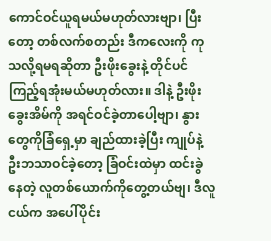ကောင်ဝင်ယူရမယ်မဟုတ်လားဗျာ၊ ပြီးတော့ တစ်လက်စတည်း ဒီကလေးကို ကုသလို့ရမရဆိုတာ ဦးဖိုးခွေးနဲ့ တိုင်ပင်ကြည့်ရအုံးမယ်မဟုတ်လား။ ဒါနဲ့ ဦးဖိုးခွေးအိမ်ကို အရင်ဝင်ခဲ့တာပေါ့ဗျာ၊ နွားတွေကိုခြံရှေ့မှာ ချည်ထားခဲ့ပြီး ကျုပ်နဲ့ဦးဘသာဝင်ခဲ့တော့ ခြံဝင်းထဲမှာ ထင်းခွဲနေတဲ့ လူတစ်ယောက်ကိုတွေ့တယ်ဗျ၊ ဒီလူငယ်က အပေါ်ပိုင်း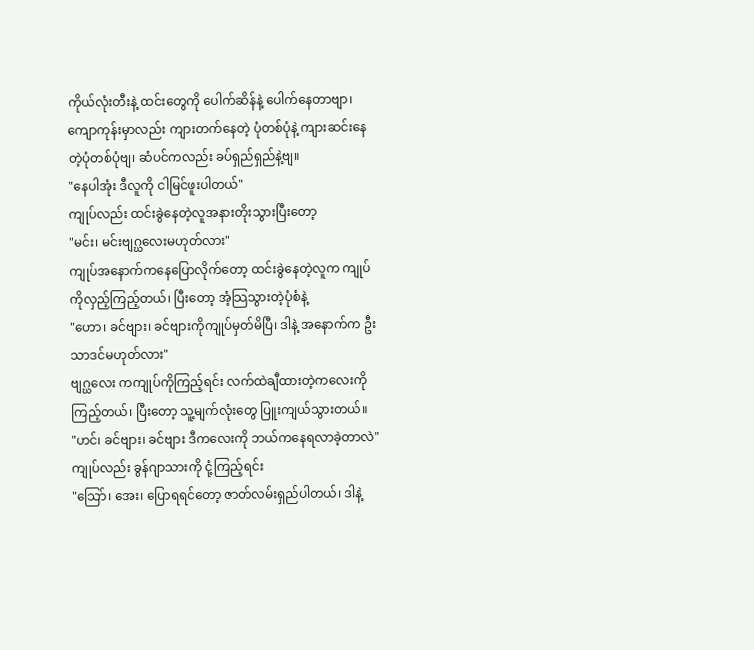ကိုယ်လုံးတီးနဲ့ ထင်းတွေကို ပေါက်ဆိန်နဲ့ ပေါက်နေတာဗျာ၊ ကျောကုန်းမှာလည်း ကျားတက်နေတဲ့ ပုံတစ်ပုံနဲ့ ကျားဆင်းနေတဲ့ပုံတစ်ပုံဗျ၊ ဆံပင်ကလည်း ခပ်ရှည်ရှည်နဲ့ဗျ။
"နေပါအုံး ဒီလူကို ငါမြင်ဖူးပါတယ်"
ကျုပ်လည်း ထင်းခွဲနေတဲ့လူအနားတိုးသွားပြီးတော့
"မင်း၊ မင်းဗျဂ္ဃလေးမဟုတ်လား"
ကျုပ်အနောက်ကနေပြောလိုက်တော့ ထင်းခွဲနေတဲ့လူက ကျုပ်ကိုလှည့်ကြည့်တယ်၊ ပြီးတော့ အံ့သြသွားတဲ့ပုံစံနဲ့
"ဟော၊ ခင်ဗျား၊ ခင်ဗျားကိုကျုပ်မှတ်မိပြီ၊ ဒါနဲ့ အနောက်က ဦးသာဒင်မဟုတ်လား"
ဗျဂ္ဃလေး ကကျုပ်ကိုကြည့်ရင်း လက်ထဲချီထားတဲ့ကလေးကို ကြည့်တယ်၊ ပြီးတော့ သူ့မျက်လုံးတွေ ပြူးကျယ်သွားတယ်။
"ဟင်၊ ခင်ဗျား၊ ခင်ဗျား ဒီကလေးကို ဘယ်ကနေရလာခဲ့တာလဲ"
ကျုပ်လည်း ခွန်ဂျာသားကို ငုံ့ကြည့်ရင်း
"သြော်၊ အေး၊ ပြောရရင်တော့ ဇာတ်လမ်းရှည်ပါတယ်၊ ဒါနဲ့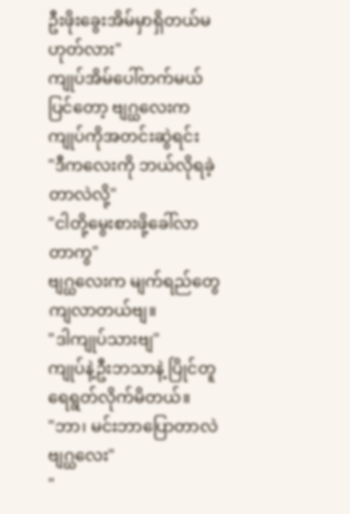ဦးဖိုးခွေးအိမ်မှာရှိတယ်မဟုတ်လား"
ကျုပ်အိမ်ပေါ်တက်မယ်ပြင်တော့ ဗျဂ္ဃလေးက ကျုပ်ကိုအတင်းဆွဲရင်း
"ဒီကလေးကို ဘယ်လိုရခဲ့တာလဲလို့"
"ငါတို့မွေးစားဖို့ခေါ်လာတာကွ"
ဗျဂ္ဃလေးက မျက်ရည်တွေကျလာတယ်ဗျ။
"ဒါကျုပ်သားဗျ"
ကျုပ်နဲ့ဦးဘသာနဲ့ ပြိုင်တူရေရွတ်လိုက်မိတယ်။
"ဘာ၊ မင်းဘာပြောတာလဲ ဗျဂ္ဃလေး"
"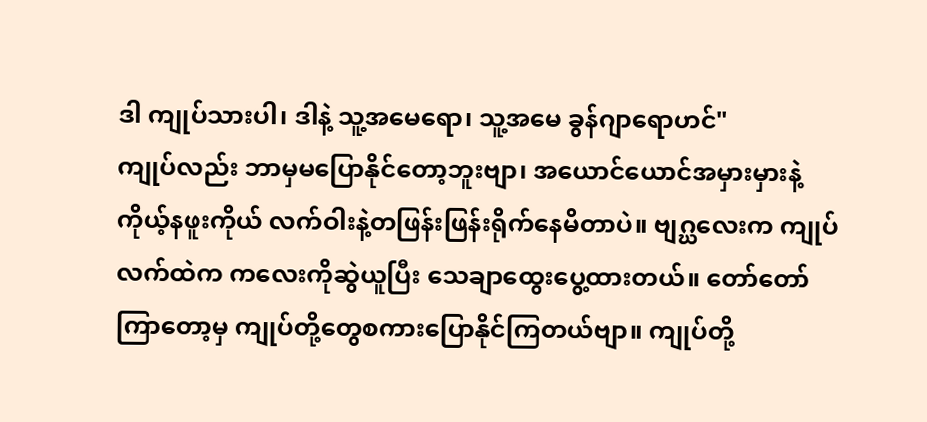ဒါ ကျုပ်သားပါ၊ ဒါနဲ့ သူ့အမေရော၊ သူ့အမေ ခွန်ဂျာရောဟင်"
ကျုပ်လည်း ဘာမှမပြောနိုင်တော့ဘူးဗျာ၊ အယောင်ယောင်အမှားမှားနဲ့ ကိုယ့်နဖူးကိုယ် လက်ဝါးနဲ့တဖြန်းဖြန်းရိုက်နေမိတာပဲ။ ဗျဂ္ဃလေးက ကျုပ်လက်ထဲက ကလေးကိုဆွဲယူပြီး သေချာထွေးပွေ့ထားတယ်။ တော်တော်ကြာတော့မှ ကျုပ်တို့တွေစကားပြောနိုင်ကြတယ်ဗျာ။ ကျုပ်တို့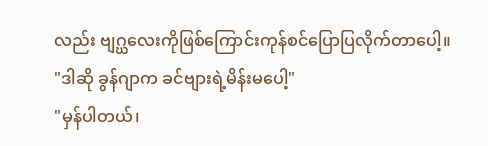လည်း ဗျဂ္ဃလေးကိုဖြစ်ကြောင်းကုန်စင်ပြောပြလိုက်တာပေါ့။
"ဒါဆို ခွန်ဂျာက ခင်ဗျားရဲ့မိန်းမပေါ့"
"မှန်ပါတယ်၊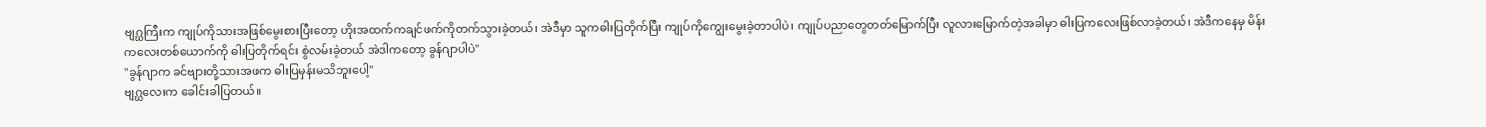ဗျဂ္ဃကြီးက ကျုပ်ကိုသားအဖြစ်မွေးစားပြီးတော့ ဟိုးအထက်ကချင်ဖက်ကိုတက်သွားခဲ့တယ်၊ အဲဒီမှာ သူကဓါးပြတိုက်ပြီး ကျုပ်ကိုကျွေးမွေးခဲ့တာပါပဲ၊ ကျုပ်ပညာတွေတတ်မြောက်ပြီး လူလားမြောက်တဲ့အခါမှာ ဓါးပြကလေးဖြစ်လာခဲ့တယ်၊ အဲဒီကနေမှ မိန်းကလေးတစ်ယောက်ကို ဓါးပြတိုက်ရင်း စွဲလမ်းခဲ့တယ် အဲဒါကတော့ ခွန်ဂျာပါပဲ"
"ခွန်ဂျာက ခင်ဗျားတို့သားအဖက ဓါးပြမှန်းမသိဘူးပေါ့"
ဗျဂ္ဃလေးက ခေါင်းခါပြတယ်။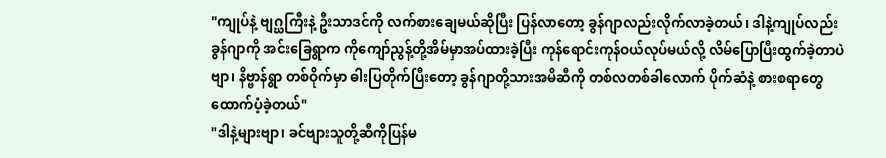"ကျုပ်နဲ့ ဗျဂ္ဃကြီးနဲ့ ဦးသာဒင်ကို လက်စားချေမယ်ဆိုပြီး ပြန်လာတော့ ခွန်ဂျာလည်းလိုက်လာခဲ့တယ်၊ ဒါနဲ့ကျုပ်လည်း ခွန်ဂျာကို အင်းခြေရွာက ကိုကျော်ညွန့်တို့အိမ်မှာအပ်ထားခဲ့ပြီး ကုန်ရောင်းကုန်ဝယ်လုပ်မယ်လို့ လိမ်ပြောပြီးထွက်ခဲ့တာပဲဗျာ၊ နိဗ္ဗာန်ရွာ တစ်ဝိုက်မှာ ဓါးပြတိုက်ပြီးတော့ ခွန်ဂျာတို့သားအမိဆီကို တစ်လတစ်ခါလောက် ပိုက်ဆံနဲ့ စားစရာတွေ ထောက်ပံ့ခဲ့တယ်"
"ဒါနဲ့များဗျာ၊ ခင်ဗျားသူတို့ဆီကိုပြန်မ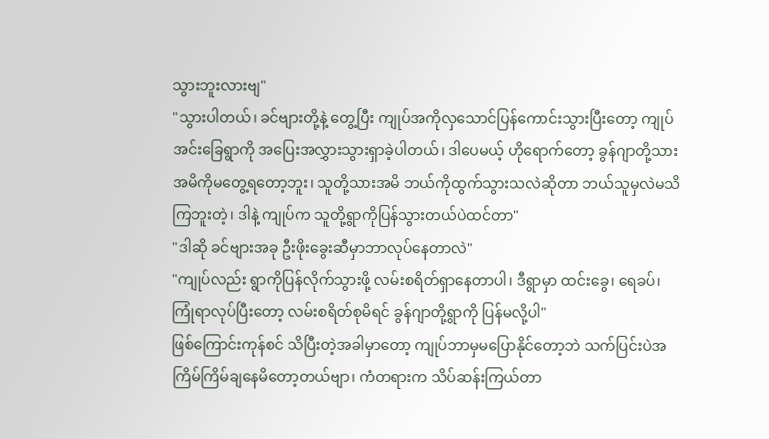သွားဘူးလားဗျ"
"သွားပါတယ်၊ ခင်ဗျားတို့နဲ့ တွေ့ပြီး ကျုပ်အကိုလှသောင်ပြန်ကောင်းသွားပြီးတော့ ကျုပ်အင်းခြေရွာကို အပြေးအလွှားသွားရှာခဲ့ပါတယ်၊ ဒါပေမယ့် ဟိုရောက်တော့ ခွန်ဂျာတို့သားအမိကိုမတွေ့ရတော့ဘူး၊ သူတို့သားအမိ ဘယ်ကိုထွက်သွားသလဲဆိုတာ ဘယ်သူမှလဲမသိကြဘူးတဲ့၊ ဒါနဲ့ ကျုပ်က သူတို့ရွာကိုပြန်သွားတယ်ပဲထင်တာ"
"ဒါဆို ခင်ဗျားအခု ဦးဖိုးခွေးဆီမှာဘာလုပ်နေတာလဲ"
"ကျုပ်လည်း ရွာကိုပြန်လိုက်သွားဖို့ လမ်းစရိတ်ရှာနေတာပါ၊ ဒီရွာမှာ ထင်းခွေ၊ ရေခပ်၊ ကြုံရာလုပ်ပြီးတော့ လမ်းစရိတ်စုမိရင် ခွန်ဂျာတို့ရွာကို ပြန်မလို့ပါ"
ဖြစ်ကြောင်းကုန်စင် သိပြီးတဲ့အခါမှာတော့ ကျုပ်ဘာမှမပြောနိုင်တော့ဘဲ သက်ပြင်းပဲအကြိမ်ကြိမ်ချနေမိတော့တယ်ဗျာ၊ ကံတရားက သိပ်ဆန်းကြယ်တာ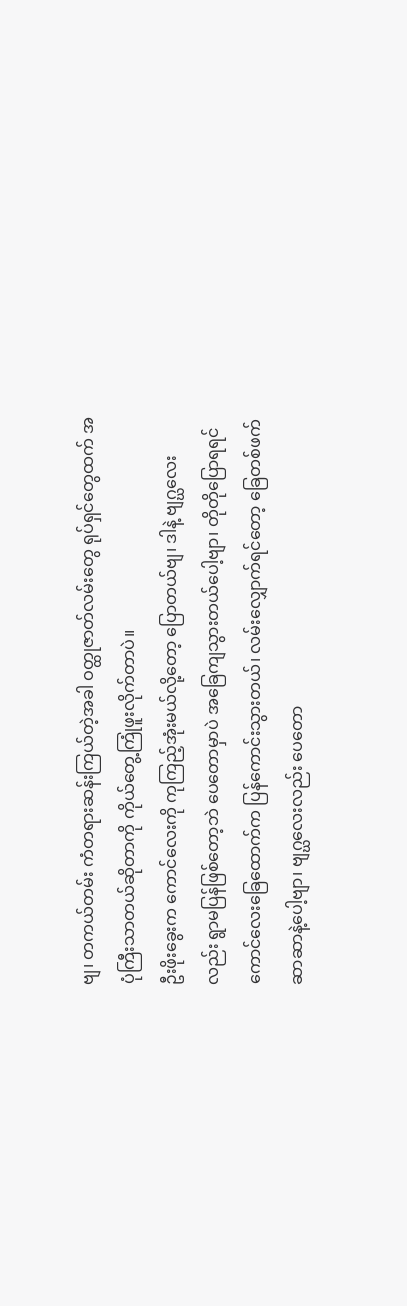ဗျ၊ တကယ်တမ်း ကံတရားဆန်းကြယ်တဲ့အခါ ဝတ္ထုဇာတ်လမ်းတွေ ရုပ်ရှင်တွေထက် အပုံကြီးသာတယ်ဆိုတာကို ကိုယ်တွေ့ကြုံဖူးလိုက်တာပဲ။
ဦးဖိုးခွေးက ကောင်လေးကို ကုကြည့်အုံးမယ်လို့တော့ ပြောတယ်ဗျ၊ ဒါနဲ့ ဗျဂ္ဃလေးလည်း ရွာမပြန်ဖြစ်တော့ဘဲ ပေတောမှာပဲ အခြေကျသွားတယ်ပေါ့ဗျာ၊ တိုတိုပြောရရင် ကောင်လေးခြေထောက်က ပြန်ကောင်းသွားတယ်၊ လမ်းလျှောက်ရင်တော့ ခြေတစ်ဖက် ဆာဆာနဲ့ပေါ့ဗျာ၊ ဗျဂ္ဃလေးလည်း ပေတော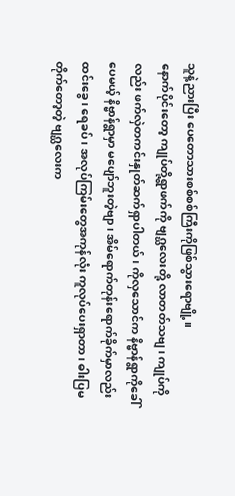သူနဲ့ညားပြီး ပေတောသားစစ်စစ်ကြီးကိုဖြစ်သွားရောဗျို့။
နောက်ပိုင်းတော့ ကျုပ်တို့ရွာဖက်ကို ဗျဂ္ဃလေးတို့ လာတတ်သဗျ၊ ကျုပ်ကိုလည်း ဖက်လှဲတကင်းနှုတ်ဆက်ရှာပါတယ်၊ ကိုလှသောင်က နိဗ္ဗာန်ရွာကိုခေါ်ပေမယ့် နိဗ္ဗာန်ရွာမှာ မပျော်ဘူးတဲ့ဗျာ၊ အိမ်ရောက်တုန်းရောက်ခိုက်မှာလည်း ထင်းခွေ၊ ရေခပ်၊ အလုပ်ကြမ်းတွေအကုန်လုံး ကူလုပ်ပေးရှာတာ၊ ဓါးပြမတိုက်တော့တဲ့ ဗျဂ္ဃလေးက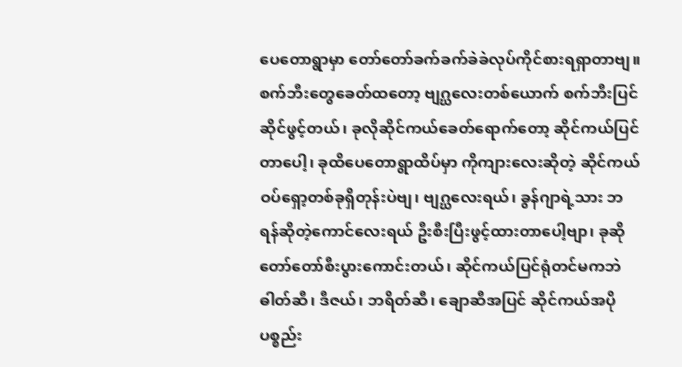ပေတောရွာမှာ တော်တော်ခက်ခက်ခဲခဲလုပ်ကိုင်စားရရှာတာဗျ။
စက်ဘီးတွေခေတ်ထတော့ ဗျဂ္ဃလေးတစ်ယောက် စက်ဘီးပြင်ဆိုင်ဖွင့်တယ်၊ ခုလိုဆိုင်ကယ်ခေတ်ရောက်တော့ ဆိုင်ကယ်ပြင်တာပေါ့၊ ခုထိပေတောရွာထိပ်မှာ ကိုကျားလေးဆိုတဲ့ ဆိုင်ကယ်ဝပ်ရှော့တစ်ခုရှိတုန်းပဲဗျ၊ ဗျဂ္ဃလေးရယ်၊ ခွန်ဂျာရဲ့သား ဘရန်ဆိုတဲ့ကောင်လေးရယ် ဦးစီးပြီးဖွင့်ထားတာပေါ့ဗျာ၊ ခုဆိုတော်တော်စီးပွားကောင်းတယ်၊ ဆိုင်ကယ်ပြင်ရုံတင်မကဘဲ ဓါတ်ဆီ၊ ဒီဇယ်၊ ဘရိတ်ဆီ၊ ချောဆီအပြင် ဆိုင်ကယ်အပိုပစ္စည်း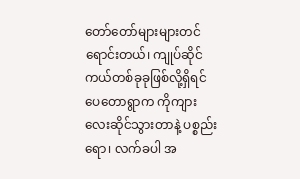တော်တော်များများတင်ရောင်းတယ်၊ ကျုပ်ဆိုင်ကယ်တစ်ခုခုဖြစ်လို့ရှိရင် ပေတောရွာက ကိုကျားလေးဆိုင်သွားတာနဲ့ ပစ္စည်းရော၊ လက်ခပါ အ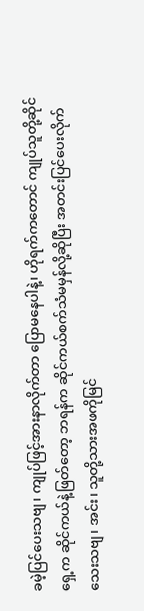ခမဲ့ပြင်ပေးသဗျ၊ ကျုပ်ဖြင့်အားနာလိုက်တာ ပြောမနေပါနဲ့၊ ဟိုရက်ကတောင် ကျုပ်သူတို့ဆိုင်ရှေ့က ဆိုင်ကယ်နဲ့ဖြတ်တော့ ဘရန်က ဆိုင်ကယ်စက်သံမမှန်လို့ဆိုပြီး အတင်းပြင်ပေးလိုက်သေးသဗျ၊ အင်း၊ သူတို့သားအဖကိုမြင်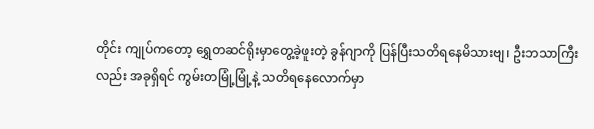တိုင်း ကျုပ်ကတော့ ရွှေတဆင်ရိုးမှာတွေ့ခဲ့ဖူးတဲ့ ခွန်ဂျာကို ပြန်ပြီးသတိရနေမိသားဗျ၊ ဦးဘသာကြီးလည်း အခုရှိရင် ကွမ်းတမြုံ့မြုံ့နဲ့ သတိရနေလောက်မှာ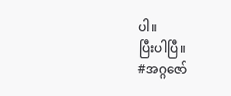ပါ။
ပြီးပါပြီ။
#အဂ္ဂဇော်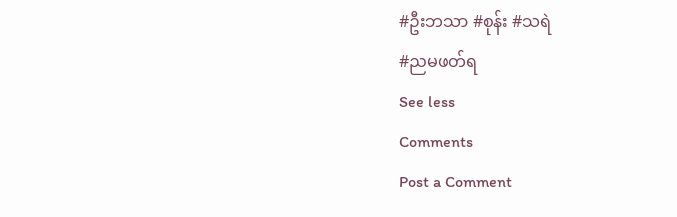#ဦးဘသာ #စုန်း #သရဲ
#ညမဖတ်ရ
See less
Comments
Post a Comment